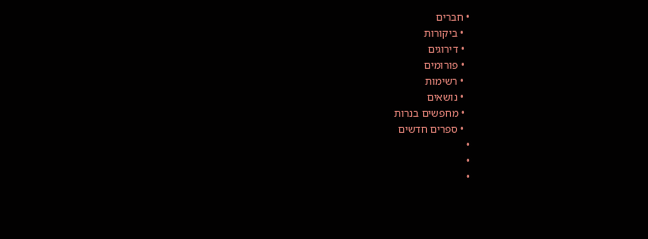• חברים
  • ביקורות
  • דירוגים
  • פורומים
  • רשימות
  • נושאים
  • מחפשים בנרות
  • ספרים חדשים
•
•
•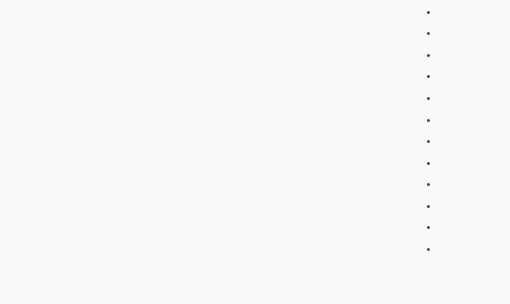•
•
•
•
•
•
•
•
•
•
•
•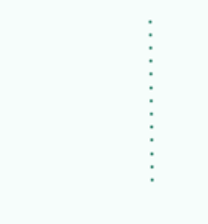•
•
•
•
•
•
•
•
•
•
•
•
•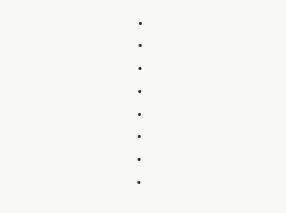•
•
•
•
•
•
•
•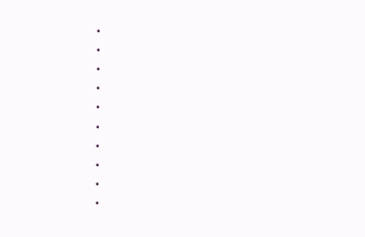•
•
•
•
•
•
•
•
•
•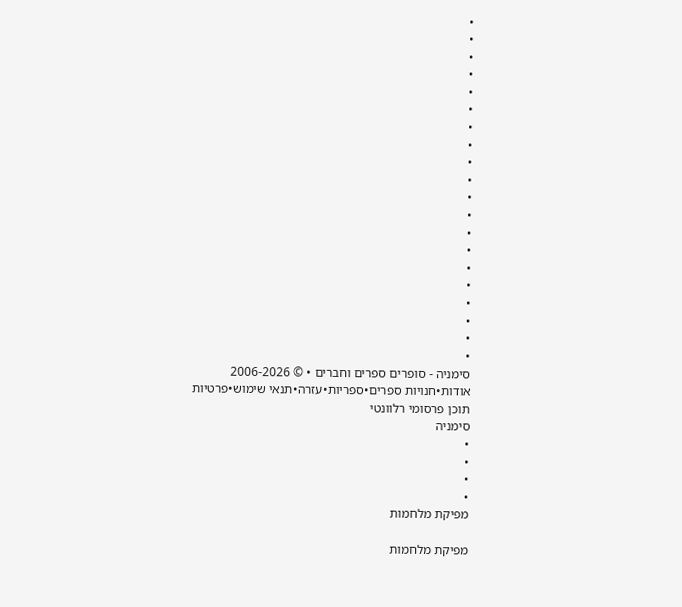•
•
•
•
•
•
•
•
•
•
•
•
•
•
•
•
•
•
•
•
סימניה - סופרים ספרים וחברים • © 2006-2026
אודות•חנויות ספרים•ספריות•עזרה•תנאי שימוש•פרטיות
תוכן פרסומי רלוונטי
סימניה
•
•
•
•
מפיקת מלחמות

מפיקת מלחמות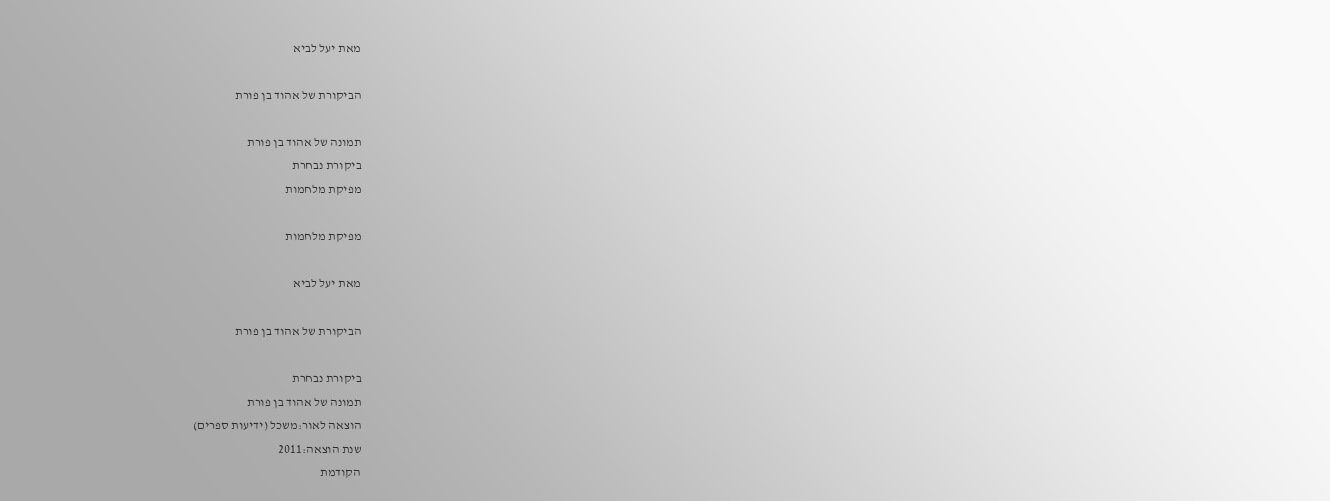מאת יעל לביא

הביקורת של אהוד בן פורת

תמונה של אהוד בן פורת
ביקורת נבחרת
מפיקת מלחמות

מפיקת מלחמות

מאת יעל לביא

הביקורת של אהוד בן פורת

ביקורת נבחרת
תמונה של אהוד בן פורת
הוצאה לאור:משכל (ידיעות ספרים)
שנת הוצאה:2011
הקודמת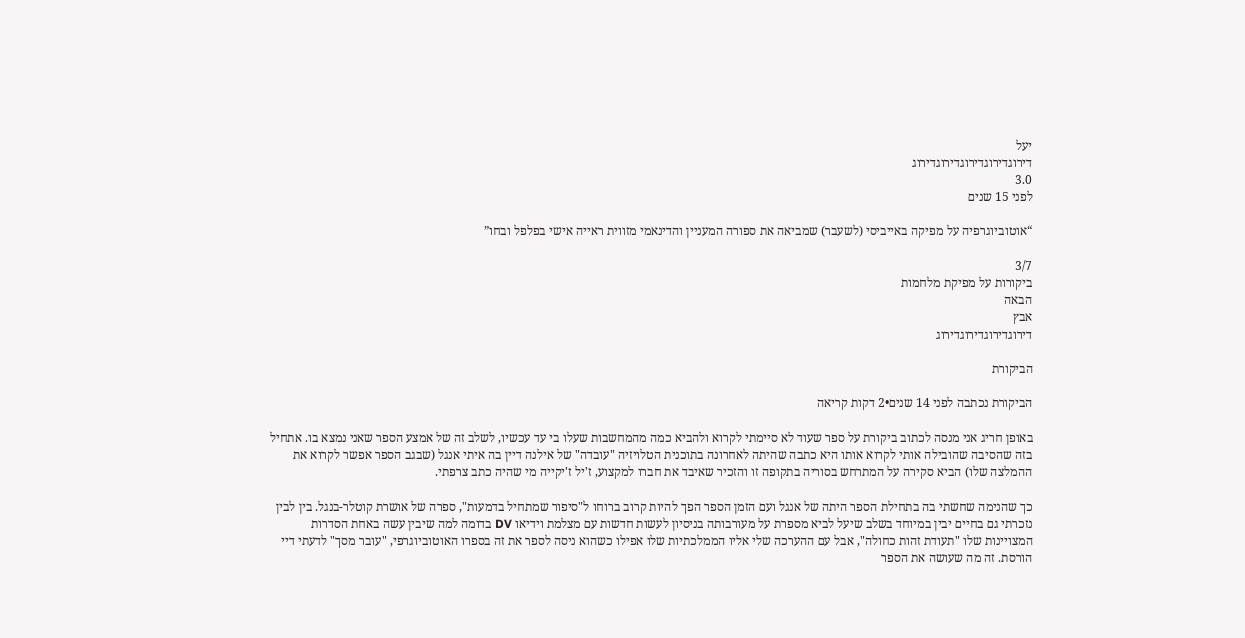יעל
דירוגדירוגדירוגדירוגדירוג
3.0
לפני 15 שנים

“אוטוביוגרפיה על מפיקה באייביסי (לשעבר) שמביאה את ספורה המעניין והדינאמי מזווית ראייה אישי בפלפל ובחו”

3/7
ביקורות על מפיקת מלחמות
הבאה
אבץ
דירוגדירוגדירוגדירוג

הביקורת

הביקורת נכתבה לפני 14 שנים•2 דקות קריאה

באופן חריג אני מנסה לכתוב ביקורת על ספר שעוד לא סיימתי לקרוא ולהביא כמה מהמחשבות שעלו בי עד עכשיו, לשלב זה של אמצע הספר שאני נמצא בו. אתחיל בזה שהסיבה שהובילה אותי לקרוא אותו היא כתבה שהיתה לאחרונה בתוכנית הטלויזיה "עובדה" של אילנה דיין בה איתי אנגל (שבגב הספר אפשר לקרוא את ההמלצה שלו) הביא סקירה על המתרחש בסוריה בתקופה זו והזכיר שאיבד את חברו למקצוע, ז'יל ז'יקייה מי שהיה כתב צרפתי.

כך שהנימה שחשתי בה בתחילת הספר היתה של אנגל ועם הזמן הספר הפך להיות קרוב ברוחו ל"סיפור שמתחיל בדמעות", ספרה של אושרת קוטלר-בנגל. בין לבין נזכרתי גם בחיים יבין במיוחד בשלב שיעל לביא מספרת על מעורבותה בניסיון לעשות חדשות עם מצלמת וידיאו DV בדומה למה שיבין עשה באחת הסדרות המצויינות שלו "תעודת זהות כחולה", אבל עם ההערכה שלי אליו הממלכתיות שלו אפילו כשהוא ניסה לספר את זה בספרו האוטוביוגרפי, "עובר מסך" לדעתי דיי הורסת. זה מה שעושה את הספר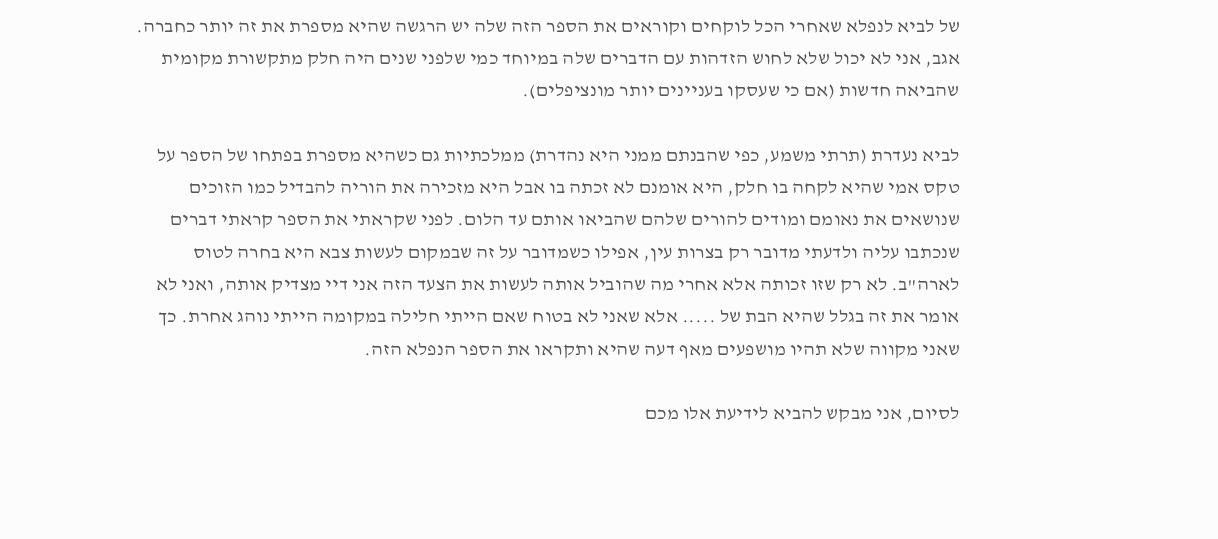של לביא לנפלא שאחרי הכל לוקחים וקוראים את הספר הזה שלה יש הרגשה שהיא מספרת את זה יותר כחברה. אגב, אני לא יכול שלא לחוש הזדהות עם הדברים שלה במיוחד כמי שלפני שנים היה חלק מתקשורת מקומית שהביאה חדשות (אם כי שעסקו בעניינים יותר מונציפלים).

לביא נעדרת (תרתי משמע, כפי שהבנתם ממני היא נהדרת) ממלכתיות גם כשהיא מספרת בפתחו של הספר על טקס אמי שהיא לקחה בו חלק, היא אומנם לא זכתה בו אבל היא מזכירה את הוריה להבדיל כמו הזוכים שנושאים את נאומם ומודים להורים שלהם שהביאו אותם עד הלום. לפני שקראתי את הספר קראתי דברים שנכתבו עליה ולדעתי מדובר רק בצרות עין, אפילו כשמדובר על זה שבמקום לעשות צבא היא בחרה לטוס לארה"ב. לא רק שזו זכותה אלא אחרי מה שהוביל אותה לעשות את הצעד הזה אני דיי מצדיק אותה, ואני לא אומר את זה בגלל שהיא הבת של ..... אלא שאני לא בטוח שאם הייתי חלילה במקומה הייתי נוהג אחרת. כך שאני מקווה שלא תהיו מושפעים מאף דעה שהיא ותקראו את הספר הנפלא הזה.

לסיום, אני מבקש להביא לידיעת אלו מכם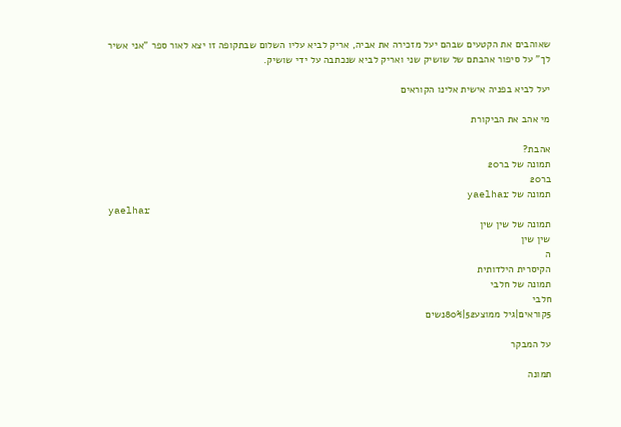שאוהבים את הקטעים שבהם יעל מזכירה את אביה, אריק לביא עליו השלום שבתקופה זו יצא לאור ספר "אני אשיר לך" על סיפור אהבתם של שושיק שני ואריק לביא שנכתבה על ידי שושיק.

יעל לביא בפניה אישית אלינו הקוראים

מי אהב את הביקורת

אהבת?
תמונה של בר20
בר20
תמונה של yaelhar
yaelhar
תמונה של שין שין
שין שין
ה
הקיסרית הילדותית
תמונה של חלבי
חלבי
5קוראים|גיל ממוצע52|80%נשים

על המבקר

תמונה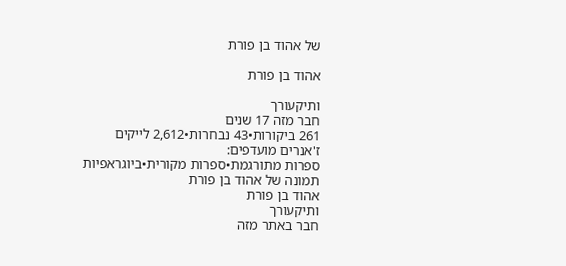של אהוד בן פורת

אהוד בן פורת

ותיקעורך
חבר מזה 17 שנים
261 ביקורות•43 נבחרות•2,612 לייקים
ז'אנרים מועדפים:
ספרות מתורגמת•ספרות מקורית•ביוגראפיות
תמונה של אהוד בן פורת
אהוד בן פורת
ותיקעורך
חבר באתר מזה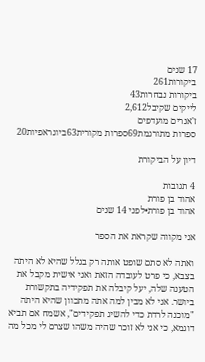17 שנים
ביקורות261
ביקורות נבחרות43
לייקים שקיבל2,612
ז'אנרים מועדפים
ספרות מתורגמת69ספרות מקורית63ביוגראפיות20

דיון על הביקורת

4 תגובות
אהוד בן פורת
אהוד בן פורת•לפני 14 שנים

אני מקווה שקראת את הספר

ואתה לא סתם שופט אותה רק בגלל שהיא לא היתה בצבא, כי פרט לעובדה הזאת ואני אישית מקבל את הטענה שלה, יעל קיבלה את תפקידיה בתקשורת ביושר. אני לא מבין למה אתה מתכוון שהיא היתה "מוכנה לרדת כדי להשיג תפקידים", אשמח אם תביא דוגמא, כי אני לא זוכר שהיה משהו שצרם לי מכל מה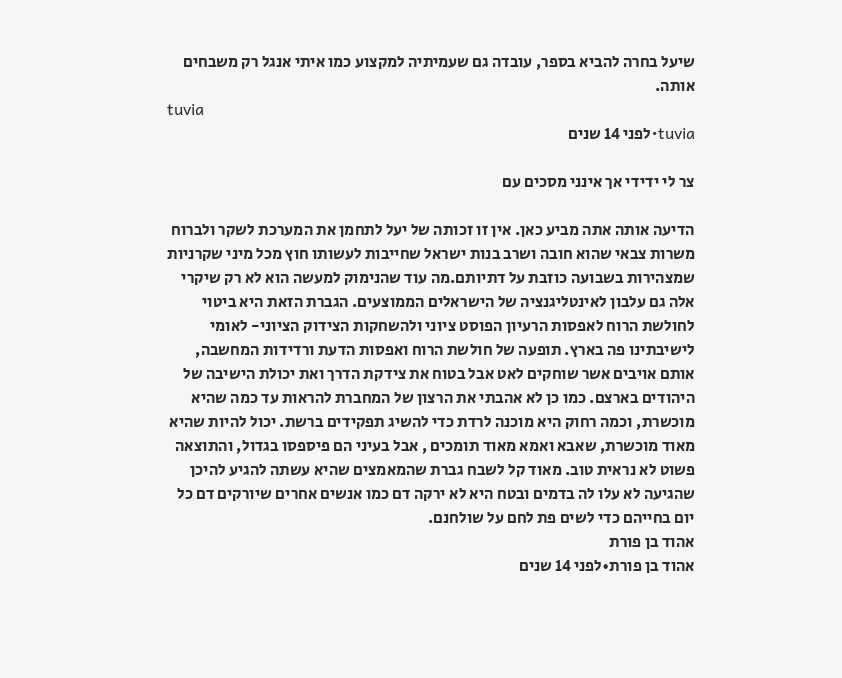שיעל בחרה להביא בספר, עובדה גם שעמיתיה למקצוע כמו איתי אנגל רק משבחים אותה.
tuvia
tuvia•לפני 14 שנים

צר לי ידידי אך אינני מסכים עם

הדיעה אותה אתה מביע כאן. אין זו זכותה של יעל לתחמן את המערכת לשקר ולברוח משרות צבאי שהוא חובה ושרב בנות ישראל שחייבות לעשותו חוץ מכל מיני שקרניות שמצהירות בשבועה כוזבת על דתיותם.מה עוד שהנימוק למעשה הוא לא רק שיקרי אלה גם עלבון לאינטליגנציה של הישראלים הממוצעים. הגברת הזאת היא ביטוי לחולשת הרוח לאפסות הרעיון הפוסט ציוני ולהשחקות הצידוק הציוני- לאומי לישיבתינו פה בארץ. תופעה של חולשת הרוח ואפסות הדעת ורדידות המחשבה, אותם אויבים אשר שוחקים לאט אבל בטוח את צידקת הדרך ואת יכולת הישיבה של היהודים בארצם. כמו כן לא אהבתי את הרצון של המחברת להראות עד כמה שהיא מוכשרת, וכמה רחוק היא מוכנה לרדת כדי להשיג תפקידים ברשת. יכול להיות שהיא מאוד מוכשרת, שאבא ואמא מאוד תומכים , אבל בעיני הם פיספסו בגדול, והתוצאה פשוט לא נראית טוב. מאוד קל לשבח גברת שהמאמצים שהיא עשתה להגיע להיכן שהגיעה לא עלו לה בדמים ובטח היא לא ירקה דם כמו אנשים אחרים שיורקים דם כל יום בחייהם כדי לשים פת לחם על שולחנם.
אהוד בן פורת
אהוד בן פורת•לפני 14 שנים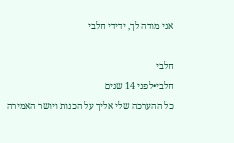אני מודה לך, ידידי חלבי

חלבי
חלבי•לפני 14 שנים
כל ההערכה שלי אליך על הכנות ויושר האמירה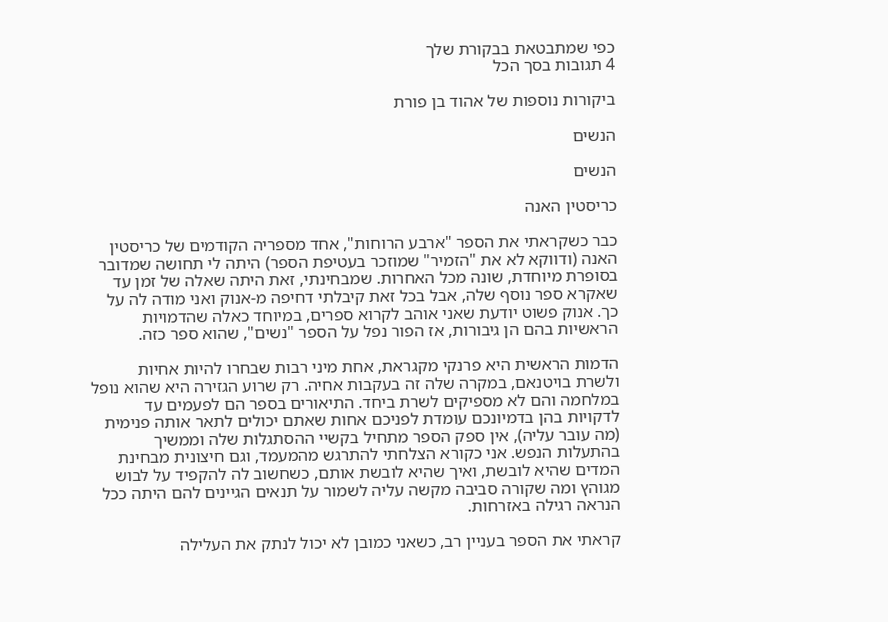כפי שמתבטאת בבקורת שלך
4 תגובות בסך הכל

ביקורות נוספות של אהוד בן פורת

הנשים

הנשים

כריסטין האנה

כבר כשקראתי את הספר "ארבע הרוחות", אחד מספריה הקודמים של כריסטין האנה (ודווקא לא את "הזמיר" שמוזכר בעטיפת הספר) היתה לי תחושה שמדובר בסופרת מיוחדת, שונה מכל האחרות. שמבחינתי, זאת היתה שאלה של זמן עד שאקרא ספר נוסף שלה, אבל בכל זאת קיבלתי דחיפה מ-אנוק ואני מודה לה על כך. אנוק פשוט יודעת שאני אוהב לקרוא ספרים, במיוחד כאלה שהדמויות הראשיות בהם הן גיבורות, אז הפור נפל על הספר "נשים", שהוא ספר כזה.

הדמות הראשית היא פרנקי מקגראת, אחת מיני רבות שבחרו להיות אחיות ולשרת בויטנאם, במקרה שלה זה בעקבות אחיה. רק שרוע הגזירה היא שהוא נופל במלחמה והם לא מספיקים לשרת ביחד. התיאורים בספר הם לפעמים עד לדקויות בהן בדמיונכם עומדת לפניכם אחות שאתם יכולים לתאר אותה פנימית (מה עובר עליה), אין ספק הספר מתחיל בקשיי ההסתגלות שלה וממשיך בהתעלות הנפש. אני כקורא הצלחתי להתרגש מהמעמד, וגם חיצונית מבחינת המדים שהיא לובשת, ואיך שהיא לובשת אותם, כשחשוב לה להקפיד על לבוש מגוהץ ומה שקורה סביבה מקשה עליה לשמור על תנאים הגיינים להם היתה ככל הנראה רגילה באזרחות.

קראתי את הספר בעניין רב, כשאני כמובן לא יכול לנתק את העלילה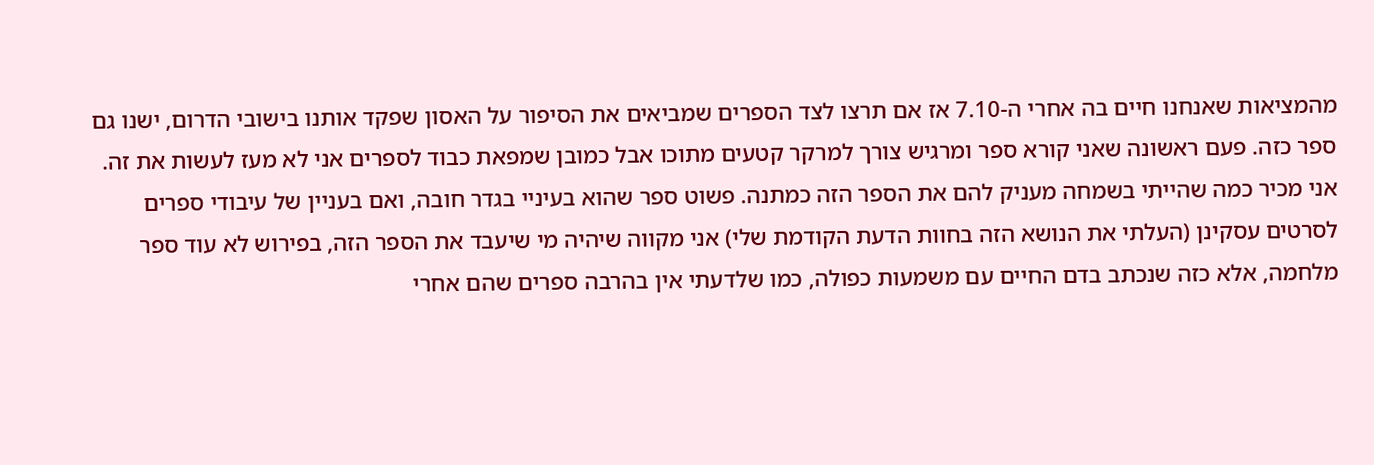מהמציאות שאנחנו חיים בה אחרי ה-7.10 אז אם תרצו לצד הספרים שמביאים את הסיפור על האסון שפקד אותנו בישובי הדרום, ישנו גם ספר כזה. פעם ראשונה שאני קורא ספר ומרגיש צורך למרקר קטעים מתוכו אבל כמובן שמפאת כבוד לספרים אני לא מעז לעשות את זה. אני מכיר כמה שהייתי בשמחה מעניק להם את הספר הזה כמתנה. פשוט ספר שהוא בעיניי בגדר חובה, ואם בעניין של עיבודי ספרים לסרטים עסקינן (העלתי את הנושא הזה בחוות הדעת הקודמת שלי) אני מקווה שיהיה מי שיעבד את הספר הזה, בפירוש לא עוד ספר מלחמה, אלא כזה שנכתב בדם החיים עם משמעות כפולה, כמו שלדעתי אין בהרבה ספרים שהם אחרי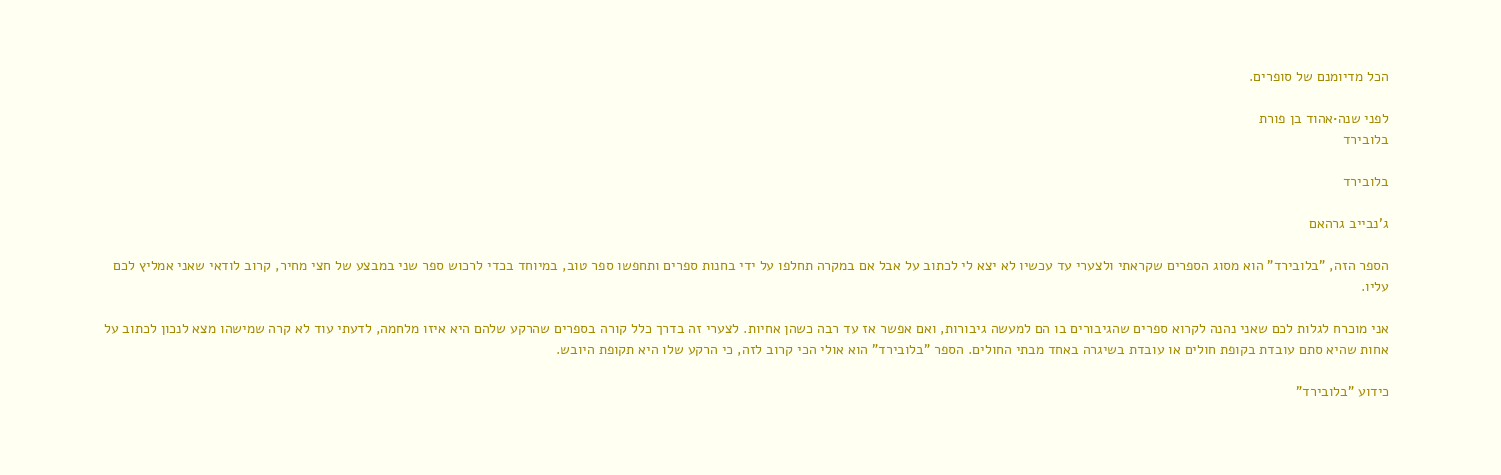הכל מדיומנם של סופרים.

לפני שנה•אהוד בן פורת
בלובירד

בלובירד

ג'נבייב גרהאם

הספר הזה, "בלובירד" הוא מסוג הספרים שקראתי ולצערי עד עכשיו לא יצא לי לכתוב על אבל אם במקרה תחלפו על ידי בחנות ספרים ותחפשו ספר טוב, במיוחד בכדי לרכוש ספר שני במבצע של חצי מחיר, קרוב לודאי שאני אמליץ לכם עליו.

אני מוכרח לגלות לכם שאני נהנה לקרוא ספרים שהגיבורים בו הם למעשה גיבורות, ואם אפשר אז עד רבה כשהן אחיות. לצערי זה בדרך כלל קורה בספרים שהרקע שלהם היא איזו מלחמה, לדעתי עוד לא קרה שמישהו מצא לנכון לכתוב על אחות שהיא סתם עובדת בקופת חולים או עובדת בשיגרה באחד מבתי החולים. הספר "בלובירד" הוא אולי הכי קרוב לזה, כי הרקע שלו היא תקופת היובש.

כידוע "בלובירד"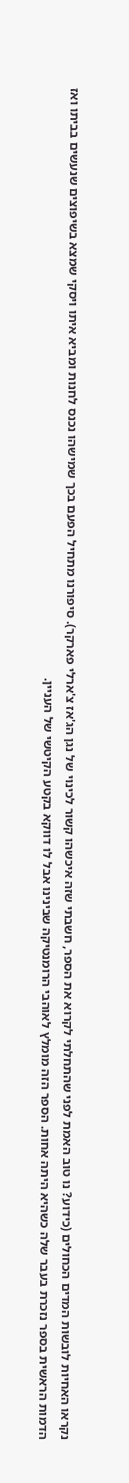נקראו האחיות לובשות המדים הכחולים (כידוע? נו טוב האמת לפני שהתחלתי לקרוא את הספר, חשבתי שזה איכשהו קשור לכינוי של נגן הג'אז צ'ארלי פארקר). סיפורנו מתחיל הפעם בכך שמישהו נכנס לחנות ומביא איתו ויסקי שמצא בשיפוצים שנעשים בביתו ואז הדמות הראשית בספר נזכרת בעבר שלה כשהיא היתה אחות. הספר הזה מומלץ לאוהבי הרומנטיקה שבינינו אבל לו דווקא בקטע הקיטשי של העניין.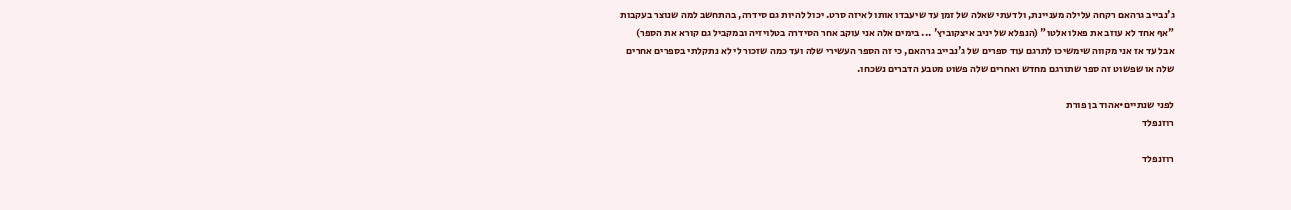ג'נבייב גרהאם רקחה עלילה מעניינת, ולדעתי שאלה של זמן עד שיעבדו אותו לאיזה סרט. יכול להיות גם סידרה, בהתחשב למה שנוצר בעקבות "אף אחד לא עוזב את פאלו אלטו" (הנפלא של יניב איצקוביץ' ... בימים אלה אני עוקב אחר הסידרה בטלויזיה ובמקביל גם קורא את הספר) אבל עד אז אני מקווה שימשיכו לתרגם עוד ספרים של ג'נבייב גרהאם, כי זה הספר העשירי שלה ועד כמה שזכור לי לא נתקלתי בספרים אחרים שלה או שפשוט זה ספר שתורגם מחדש ואחרים שלה פשוט מטבע הדברים נשכחו.

לפני שנתיים•אהוד בן פורת
רוזנפלד

רוזנפלד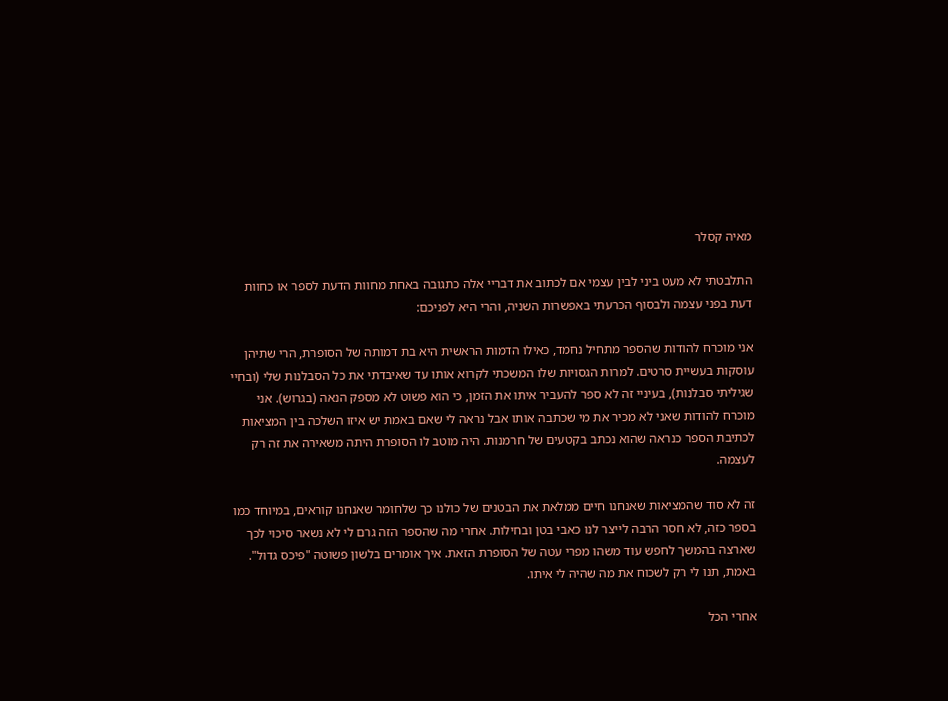מאיה קסלר

התלבטתי לא מעט ביני לבין עצמי אם לכתוב את דבריי אלה כתגובה באחת מחוות הדעת לספר או כחוות דעת בפני עצמה ולבסוף הכרעתי באפשרות השניה, והרי היא לפניכם:

אני מוכרח להודות שהספר מתחיל נחמד, כאילו הדמות הראשית היא בת דמותה של הסופרת, הרי שתיהן עוסקות בעשיית סרטים. למרות הגסויות שלו המשכתי לקרוא אותו עד שאיבדתי את כל הסבלנות שלי (ובחיי שגיליתי סבלנות), בעיניי זה לא ספר להעביר איתו את הזמן, כי הוא פשוט לא מספק הנאה (בגרוש). אני מוכרח להודות שאני לא מכיר את מי שכתבה אותו אבל נראה לי שאם באמת יש איזו השלכה בין המציאות לכתיבת הספר כנראה שהוא נכתב בקטעים של חרמנות. היה מוטב לו הסופרת היתה משאירה את זה רק לעצמה.

זה לא סוד שהמציאות שאנחנו חיים ממלאת את הבטנים של כולנו כך שלחומר שאנחנו קוראים, במיוחד כמו בספר כזה, לא חסר הרבה לייצר לנו כאבי בטן ובחילות. אחרי מה שהספר הזה גרם לי לא נשאר סיכוי לכך שארצה בהמשך לחפש עוד משהו מפרי עטה של הסופרת הזאת. איך אומרים בלשון פשוטה "פיכס גדול". באמת, תנו לי רק לשכוח את מה שהיה לי איתו.

אחרי הכל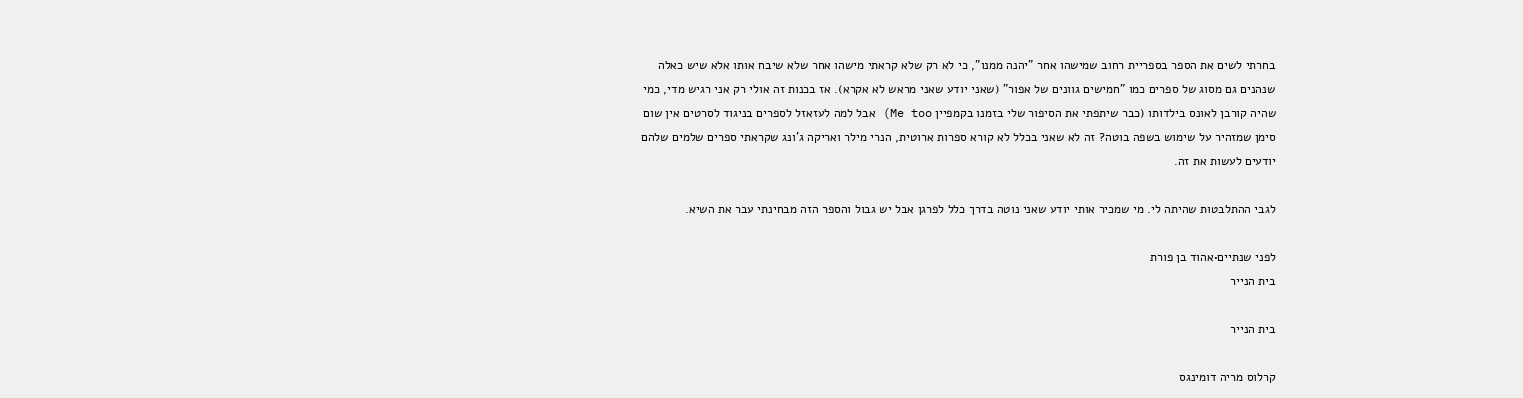בחרתי לשים את הספר בספריית רחוב שמישהו אחר "יהנה ממנו", כי לא רק שלא קראתי מישהו אחר שלא שיבח אותו אלא שיש כאלה שנהנים גם מסוג של ספרים כמו "חמישים גוונים של אפור" (שאני יודע שאני מראש לא אקרא). אז בכנות זה אולי רק אני רגיש מדי, כמי שהיה קורבן לאונס בילדותו (כבר שיתפתי את הסיפור שלי בזמנו בקמפיין Me too) אבל למה לעזאזל לספרים בניגוד לסרטים אין שום סימן שמזהיר על שימוש בשפה בוטה? זה לא שאני בכלל לא קורא ספרות ארוטית, הנרי מילר ואריקה ג'ונג שקראתי ספרים שלמים שלהם יודעים לעשות את זה.

לגבי ההתלבטות שהיתה לי. מי שמכיר אותי יודע שאני נוטה בדרך כלל לפרגן אבל יש גבול והספר הזה מבחינתי עבר את השיא.

לפני שנתיים•אהוד בן פורת
בית הנייר

בית הנייר

קרלוס מריה דומינגס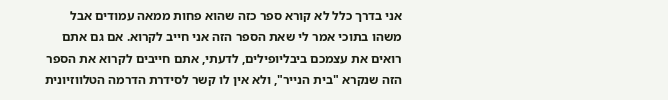אני בדרך כלל לא קורא ספר כזה שהוא פחות ממאה עמודים אבל משהו בתוכי אמר לי שאת הספר הזה אני חייב לקרוא. אם גם אתם רואים את עצמכם ביבליופילים, לדעתי, אתם חייבים לקרוא את הספר הזה שנקרא "בית הנייר", ולא אין לו קשר לסידרת הדרמה הטלווזיונית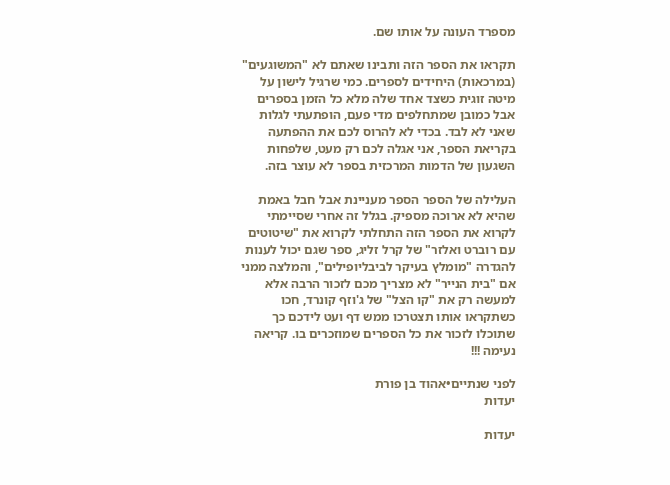מספרד העונה על אותו שם.

תקראו את הספר הזה ותבינו שאתם לא "המשוגעים" (במרכאות) היחידים לספרים. כמי שרגיל לישון על מיטה זוגית כשצד אחד שלה מלא כל הזמן בספרים אבל כמובן שמתחלפים מדי פעם, הופתעתי לגלות שאני לא לבד. בכדי לא להרוס לכם את ההפתעה בקריאת הספר, אני אגלה לכם רק מעט, שלפחות השגעון של הדמות המרכזית בספר לא עוצר בזה.

העלילה של הספר הספר מעניינת אבל חבל באמת שהיא לא ארוכה מספיק. בגלל זה אחרי שסיימתי לקרוא את הספר הזה התחלתי לקרוא את "שיטוטים עם רוברט ואלזר" של קרל זליג, ספר שגם יכול לענות להגדרה "מומלץ בעיקר לביבליופילים", והמלצה ממני אם "בית הנייר" לא מצריך מכם לזכור הרבה אלא למעשה רק את "קו הצל" של ג'וזף קונרד, חכו כשתקראו אותו תצטרכו ממש דף ועט לידכם כך שתוכלו לזכור את כל הספרים שמוזכרים בו. קריאה נעימה !!!

לפני שנתיים•אהוד בן פורת
יעדות

יעדות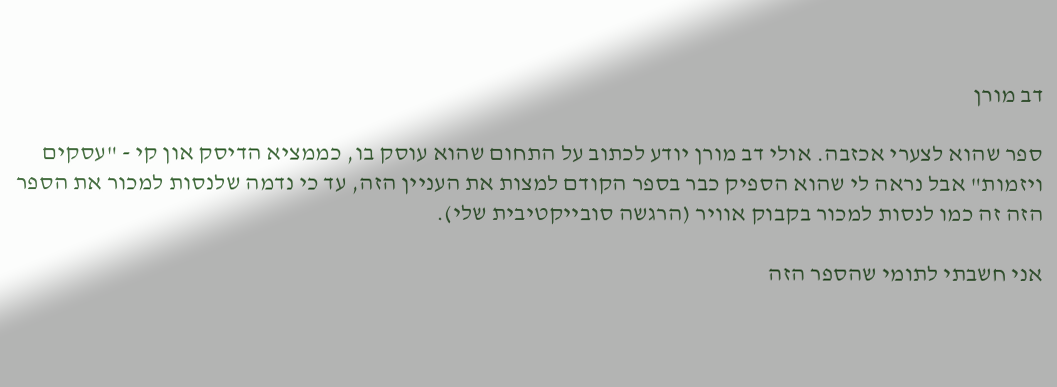דב מורן

ספר שהוא לצערי אכזבה. אולי דב מורן יודע לכתוב על התחום שהוא עוסק בו, כממציא הדיסק און קי - "עסקים ויזמות" אבל נראה לי שהוא הספיק כבר בספר הקודם למצות את העניין הזה, עד כי נדמה שלנסות למכור את הספר הזה זה כמו לנסות למכור בקבוק אוויר (הרגשה סובייקטיבית שלי).

אני חשבתי לתומי שהספר הזה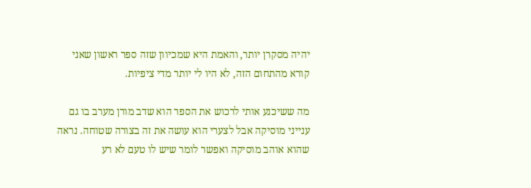יהיה מסקרן יותר, והאמת היא שמכיוון שזה ספר ראשון שאני קורא מהתחום הזה, לא היו לי יותר מדי ציפיות.

מה ששיכנע אותי לרכוש את הספר הוא שדב מורן מערב בו גם ענייני מוסיקה אבל לצערי הוא עושה את זה בצורה שטוחה. נראה שהוא אוהב מוסיקה ואפשר לומר שיש לו טעם לא רע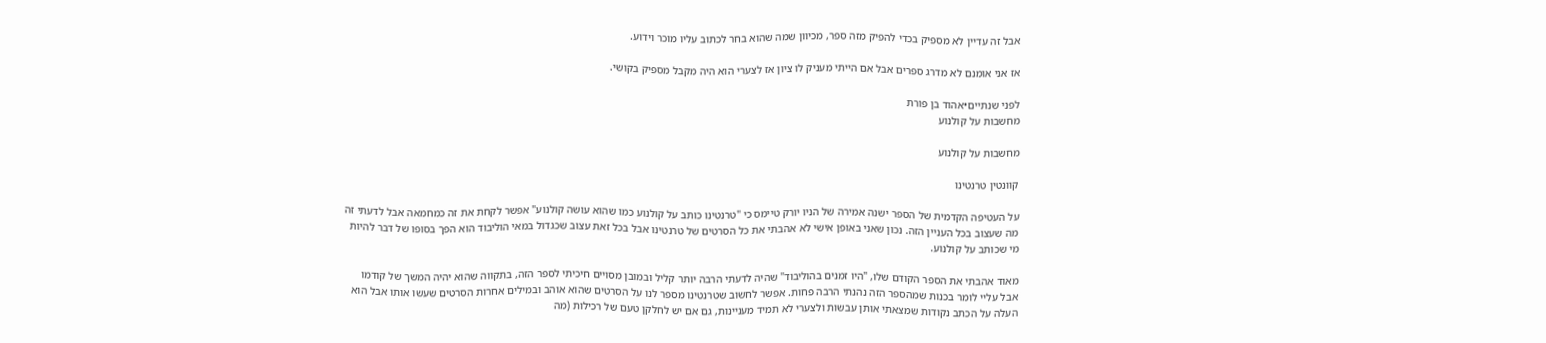אבל זה עדיין לא מספיק בכדי להפיק מזה ספר, מכיוון שמה שהוא בחר לכתוב עליו מוכר וידוע.

אז אני אומנם לא מדרג ספרים אבל אם הייתי מעניק לו ציון אז לצערי הוא היה מקבל מספיק בקושי.

לפני שנתיים•אהוד בן פורת
מחשבות על קולנוע

מחשבות על קולנוע

קוונטין טרנטינו

על העטיפה הקדמית של הספר ישנה אמירה של הניו יורק טיימס כי "טרנטינו כותב על קולנוע כמו שהוא עושה קולנוע" אפשר לקחת את זה כמחמאה אבל לדעתי זה מה שעצוב בכל העניין הזה. נכון שאני באופן אישי לא אהבתי את כל הסרטים של טרנטינו אבל בכל זאת עצוב שכגדול במאי הוליבוד הוא הפך בסופו של דבר להיות מי שכותב על קולנוע.

מאוד אהבתי את הספר הקודם שלו, "היו זמנים בהוליבוד" שהיה לדעתי הרבה יותר קליל ובמובן מסויים חיכיתי לספר הזה, בתקווה שהוא יהיה המשך של קודמו אבל עליי לומר בכנות שמהספר הזה נהנתי הרבה פחות. אפשר לחשוב שטרנטינו מספר לנו על הסרטים שהוא אוהב ובמילים אחרות הסרטים שעשו אותו אבל הוא העלה על הכתב נקודות שמצאתי אותן עבשות ולצערי לא תמיד מעניינות, גם אם יש לחלקן טעם של רכילות (מה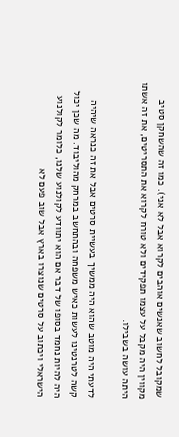שמקובל לחשוב שאנשים אוהבים לקרוא אבל לא אני). כמו זה שהשחקן סטיב מקווין היה מקבל על עצמו תפקידים ולא טורח לקרוא את התסריטים, את זה אשתו היתה עושה בשבילו.

לדעתי היה מוטב שהוא היה ממשיך בעשיית סרטים אבל את זה כנראה שיהיה קשה לטרנטינו לעשות כאיש משפחה ובהתחשב במרחק מהוליבוד. מה שכן יכול היה להיות נחמד בסופו של דבר אם הוא יתוודע לקולנוע שלנו, כלומר לקולנוע הישראלי ויכתוב על סרטים שנוצרו בארץ אבל שוב פעם לא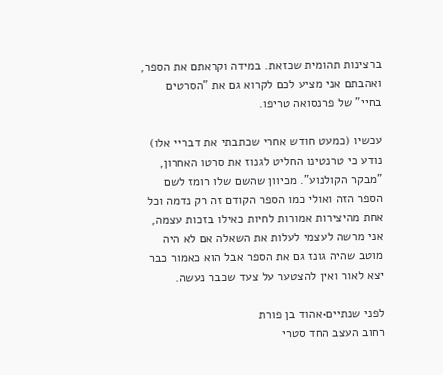ברצינות תהומית שכזאת. במידה וקראתם את הספר, ואהבתם אני מציע לכם לקרוא גם את "הסרטים בחיי" של פרנסואה טריפו.

עכשיו (כמעט חודש אחרי שכתבתי את דבריי אלו) נודע כי טרנטינו החליט לגנוז את סרטו האחרון, "מבקר הקולנוע". מכיוון שהשם שלו רומז לשם הספר הזה ואולי כמו הספר הקודם זה רק נדמה וכל אחת מהיצירות אמורות לחיות כאילו בזכות עצמה, אני מרשה לעצמי לעלות את השאלה אם לא היה מוטב שהיה גונז גם את הספר אבל הוא כאמור כבר יצא לאור ואין להצטער על צעד שכבר נעשה.

לפני שנתיים•אהוד בן פורת
רחוב העצב החד סטרי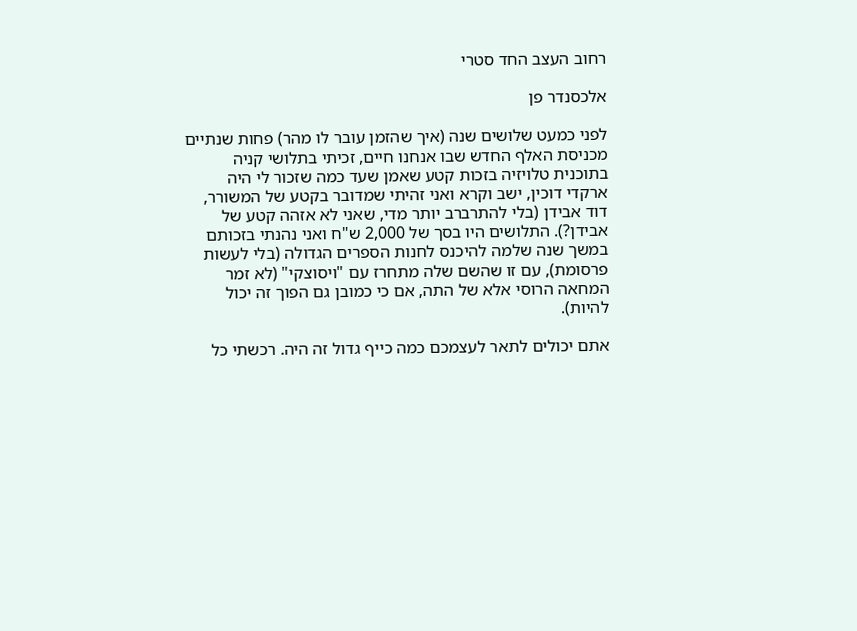רחוב העצב החד סטרי

אלכסנדר פן

לפני כמעט שלושים שנה (איך שהזמן עובר לו מהר) פחות שנתיים מכניסת האלף החדש שבו אנחנו חיים, זכיתי בתלושי קניה בתוכנית טלויזיה בזכות קטע שאמן שעד כמה שזכור לי היה ארקדי דוכין, ישב וקרא ואני זהיתי שמדובר בקטע של המשורר, דוד אבידן (בלי להתרברב יותר מדי, שאני לא אזהה קטע של אבידן?). התלושים היו בסך של 2,000 ש"ח ואני נהנתי בזכותם במשך שנה שלמה להיכנס לחנות הספרים הגדולה (בלי לעשות פרסומת), עם זו שהשם שלה מתחרז עם "ויסוצקי" (לא זמר המחאה הרוסי אלא של התה, אם כי כמובן גם הפוך זה יכול להיות).

אתם יכולים לתאר לעצמכם כמה כייף גדול זה היה. רכשתי כל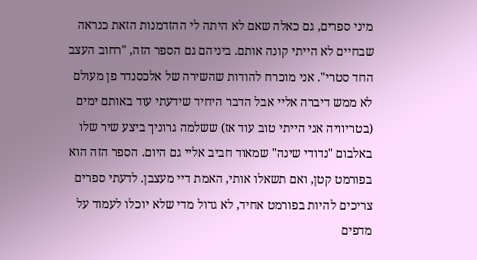מיני ספרים, גם כאלה שאם לא היתה לי ההזדמנות הזאת כנראה שבחיים לא הייתי קונה אותם. ביניהם גם הספר הזה, "רחוב העצב החד סטרי". אני מוכרח להודות שהשירה של אלכסנדר פן מעולם לא ממש דיברה אליי אבל הדבר היחיד שידעתי עוד באותם ימים (בטריוויה אני הייתי טוב עוד אז) ששלמה גרוניך ביצע שיר שלו באלבום "נדודי שינה" שמאוד חביב אליי גם היום. הספר הזה הוא בפורמט קטן, ואם תשאלו אותי, האמת דיי מעצבן. לדעתי ספרים צריכים להיות בפורמט אחיד, לא גדול מדי שלא יוכלו לעמוד על מדפים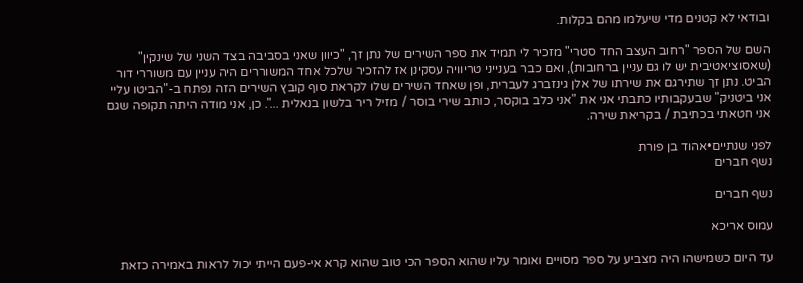ובודאי לא קטנים מדי שיעלמו מהם בקלות.

השם של הספר "רחוב העצב החד סטרי" מזכיר לי תמיד את ספר השירים של נתן זך, "כיוון שאני בסביבה בצד השני של שינקין" (שאסוציאטיבית יש לו גם עניין ברחובות), ואם כבר בענייני טריוויה עסקינן אז להזכיר שלכל אחד המשוררים היה עניין עם משוררי דור הביט. נתן זך שתירגם את שירתו של אלן גינזברג לעברית, ופן שאחד השירים שלו לקראת סוף קובץ השירים הזה נפתח ב-"הביטו עליי אני ביטניק" שבעקבותיו כתבתי אני את "אני כלב בוקסר, כותב שירי בוסר / מזיל ריר בלשון בנאלית ...". כן, אני מודה היתה תקופה שגם אני חטאתי בכתיבת / בקריאת שירה.

לפני שנתיים•אהוד בן פורת
נשף חברים

נשף חברים

עמוס אריכא

עד היום כשמישהו היה מצביע על ספר מסויים ואומר עליו שהוא הספר הכי טוב שהוא קרא אי-פעם הייתי יכול לראות באמירה כזאת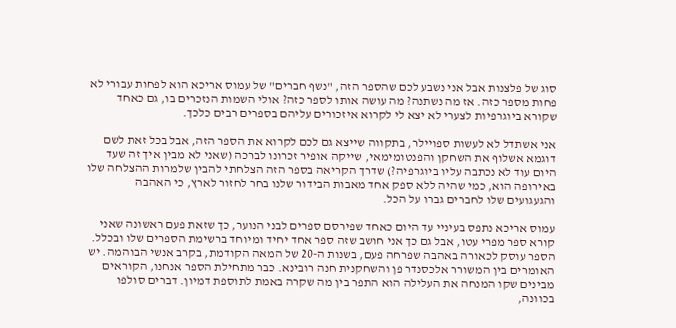סוג של פלצנות אבל אני נשבע לכם שהספר הזה, "נשף חברים" של עמוס אריכא הוא לפחות עבורי לא פחות מספר כזה. אז מה נשתנה? מה עושה אותו לספר כזה? אולי השמות הנזכרים בו, גם כאחד שקורא ביוגרפיות לצערי לא יצא לי לקרוא איזכורים עליהם בספרים רבים כלכך.

אני אשתדל לא לעשות ספויילר, בתקווה שייצא גם לכם לקרוא את הספר הזה, אבל בכל זאת לשם דוגמא אשלוף את השחקן והפנטומימאי, שייקה אופיר זכרונו לברכה (שאני לא מבין איך זה שעד היום עוד לא נכתבה עליו ביוגרפיה?) שדרך הקריאה בספר הזה הצלחתי להבין שלמרות ההצלחה שלו באירופה הוא, כמי שהיה ללא ספק אחד מאבות הבידור שלנו בחר לחזור לארץ, כי האהבה והגעגועים שלו לחברים גברו על הכל.

עמוס אריכא נתפס בעיניי עד היום כאחד שפירסם ספרים לבני הנוער, כך שזאת פעם ראשונה שאני קורא ספר מפרי עטו, אבל גם כך אני חושב שזה ספר אחד יחיד ומיוחד ברשימת הספרים שלו ובכלל. הספר עוסק לכאורה באהבה שפרחה פעם, בשנות ה-20 של המאה הקודמת, בקרב אנשי הבוהמה. יש האומרים בין המשורר אלכסנדר פן והשחקנית חנה רובינא. כבר מתחילת הספר אנחנו, הקוראים מבינים שקו המנחה את העלילה הוא התפר בין מה שקרה באמת לתוספת דמיון. דברים סולפו בכוונה,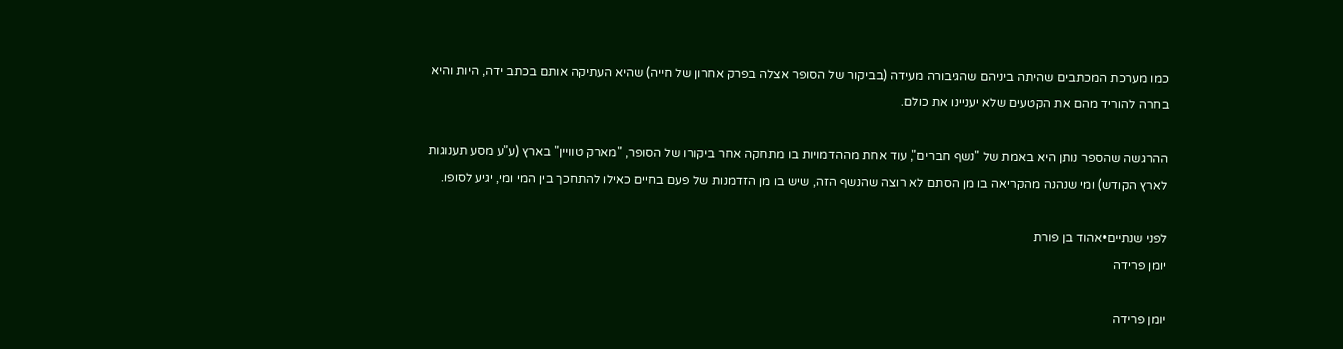כמו מערכת המכתבים שהיתה ביניהם שהגיבורה מעידה (בביקור של הסופר אצלה בפרק אחרון של חייה) שהיא העתיקה אותם בכתב ידה, היות והיא בחרה להוריד מהם את הקטעים שלא יעניינו את כולם.

ההרגשה שהספר נותן היא באמת של "נשף חברים", עוד אחת מההדמויות בו מתחקה אחר ביקורו של הסופר, "מארק טוויין" בארץ (ע"ע מסע תענוגות לארץ הקודש) ומי שנהנה מהקריאה בו מן הסתם לא רוצה שהנשף הזה, שיש בו מן הזדמנות של פעם בחיים כאילו להתחכך בין המי ומי, יגיע לסופו.

לפני שנתיים•אהוד בן פורת
יומן פרידה

יומן פרידה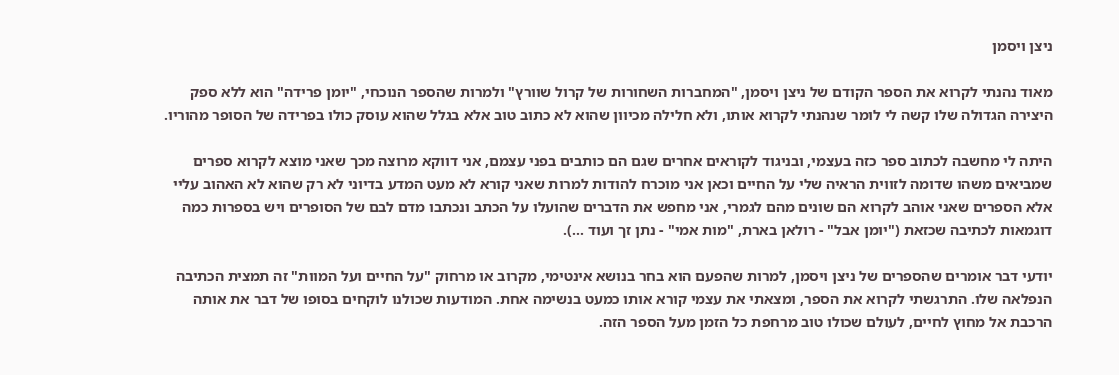ניצן ויסמן

מאוד נהנתי לקרוא את הספר הקודם של ניצן ויסמן, "המחברות השחורות של קרול שוורץ" ולמרות שהספר הנוכחי, "יומן פרידה" הוא ללא ספק היצירה הגדולה שלו קשה לי לומר שנהנתי לקרוא אותו, ולא חלילה מכיוון שהוא לא כתוב טוב אלא בגלל שהוא עוסק כולו בפרידה של הסופר מהוריו.

היתה לי מחשבה לכתוב ספר כזה בעצמי, ובניגוד לקוראים אחרים שגם הם כותבים בפני עצמם, אני דווקא מרוצה מכך שאני מוצא לקרוא ספרים שמביאים משהו שדומה לזווית הראיה שלי על החיים וכאן אני מוכרח להודות למרות שאני קורא לא מעט המדע בדיוני לא רק שהוא לא האהוב עליי אלא הספרים שאני אוהב לקרוא הם שונים מהם לגמרי, אני מחפש את הדברים שהועלו על הכתב ונכתבו מדם לבם של הסופרים ויש בספרות כמה דוגמאות לכתיבה שכזאת ("יומן אבל" - רולאן בארת, "מות אמי" - נתן זך ועוד ...).

יודעי דבר אומרים שהספרים של ניצן ויסמן, למרות שהפעם הוא בחר בנושא אינטימי, מקרוב או מרחוק "על החיים ועל המוות" זה תמצית הכתיבה הנפלאה שלו. התרגשתי לקרוא את הספר, ומצאתי את עצמי קורא אותו כמעט בנשימה אחת. המודעות שכולנו לוקחים בסופו של דבר את אותה הרכבת אל מחוץ לחיים, לעולם שכולו טוב מרחפת כל הזמן מעל הספר הזה.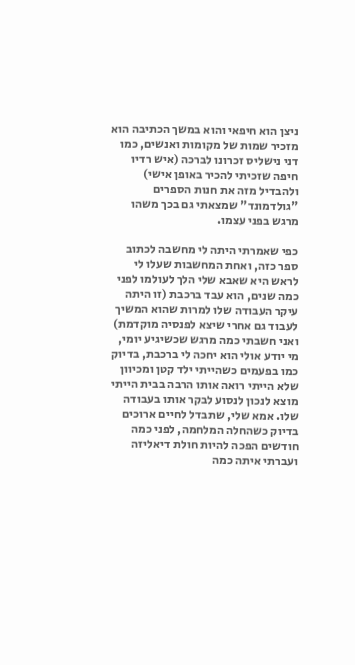ניצן הוא חיפאי והוא במשך הכתיבה הוא מזכיר שמות של מקומות ואנשים, כמו דני נישליס זכרונו לברכה (איש רדיו חיפה שזכיתי להכיר באופן אישי) ולהבדיל מזה את חנות הספרים "גולדמונד" שמצאתי גם בכך משהו מרגש בפני עצמו.

כפי שאמרתי היתה לי מחשבה לכתוב ספר כזה, ואחת המחשבות שעלו לי לראש היא שאבא שלי הלך לעולמו לפני כמה שנים, הוא עבד ברכבת (זו היתה עיקר העבודה שלו למרות שהוא המשיך לעבוד גם אחרי שיצא לפנסיה מוקדמת) ואני חשבתי כמה מרגש שכשיגיע יומי, מי יודע אולי הוא יחכה לי ברכבת, בדיוק כמו בפעמים כשהייתי ילד קטן ומכיוון שלא הייתי רואה אותו הרבה בבית הייתי מוצא לנכון לנסוע לבקר אותו בעבודה שלו. אמא שלי, שתבדל לחיים ארוכים בדיוק כשהחלה המלחמה, לפני כמה חודשים הפכה להיות חולת דיאליזה ועברתי איתה כמה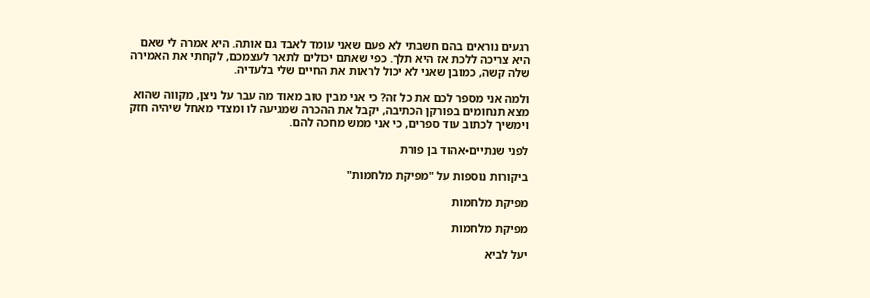רגעים נוראים בהם חשבתי לא פעם שאני עומד לאבד גם אותה. היא אמרה לי שאם היא צריכה ללכת אז היא תלך. כפי שאתם יכולים לתאר לעצמכם, לקחתי את האמירה שלה קשה, כמובן שאני לא יכול לראות את החיים שלי בלעדיה.

ולמה אני מספר לכם את כל זה? כי אני מבין טוב מאוד מה עבר על ניצן, מקווה שהוא מצא תנחומים בפורקן הכתיבה, יקבל את ההכרה שמגיעה לו ומצדי מאחל שיהיה חזק וימשיך לכתוב עוד ספרים, כי אני ממש מחכה להם.

לפני שנתיים•אהוד בן פורת

ביקורות נוספות על "מפיקת מלחמות"

מפיקת מלחמות

מפיקת מלחמות

יעל לביא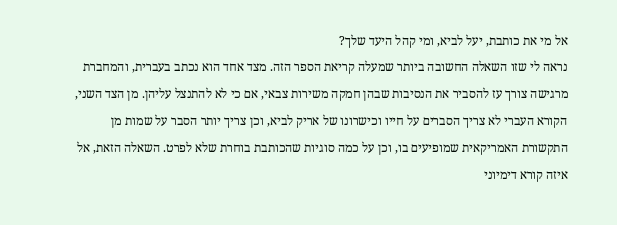אל מי את כותבת, יעל לביא, ומי קהל היעד שלך?
נראה לי שזו השאלה החשובה ביותר שמעלה קריאת הספר הזה. מצד אחד הוא נכתב בעברית, והמחברת מרגישה צורך עז להסביר את הנסיבות שבהן חמקה משירות צבאי, אם כי לא להתנצל עליהן. מן הצד השני, הקורא העברי לא צריך הסברים על חייו וכישרונו של אריק לביא, וכן צריך יותר הסבר על שמות מן התקשורת האמריקאית שמופיעים בו, וכן על כמה סוגיות שהכותבת בוחרת שלא לפרט. השאלה הזאת, אל איזה קורא דימיוני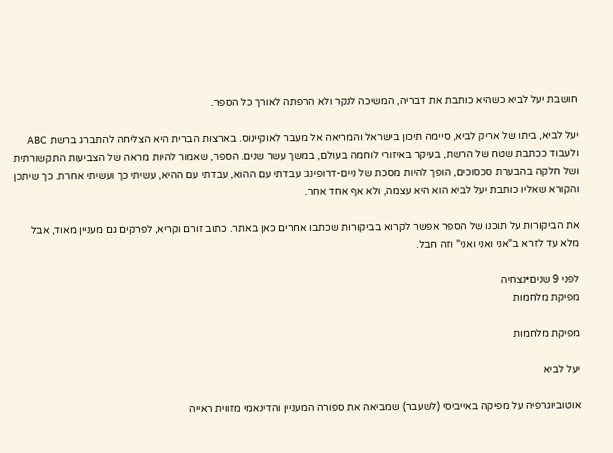חושבת יעל לביא כשהיא כותבת את דבריה, המשיכה לנקר ולא הרפתה לאורך כל הספר.

יעל לביא, ביתו של אריק לביא, סיימה תיכון בישראל והמריאה אל מעבר לאוקיינוס. בארצות הברית היא הצליחה להתברג ברשת ABC ולעבוד ככתבת שטח של הרשת, בעיקר באיזורי לוחמה בעולם, במשך עשר שנים. הספר, שאמור להיות מראה של הצביעות התקשורתית ושל חלקה בהבערת סכסוכים, הופך להיות מסכת של ניים-דרופינג: עבדתי עם ההוא, עבדתי עם ההיא, עשיתי כך ועשיתי אחרת. כך שיתכן והקורא שאליו כותבת יעל לביא הוא היא עצמה, ולא אף אחד אחר.

את הביקורות על תוכנו של הספר אפשר לקרוא בביקורות שכתבו אחרים כאן באתר. כתוב זורם וקריא, לפרקים גם מעניין מאוד, אבל מלא עד לזרא ב"אני ואני ואני" וזה חבל.

לפני 9 שנים•נצחיה
מפיקת מלחמות

מפיקת מלחמות

יעל לביא

אוטוביוגרפיה על מפיקה באייביסי (לשעבר) שמביאה את ספורה המעניין והדינאמי מזווית ראייה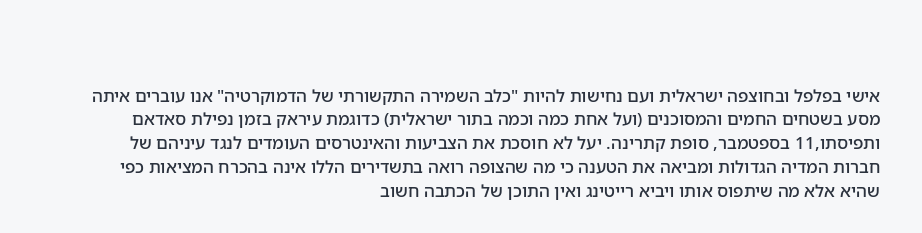אישי בפלפל ובחוצפה ישראלית ועם נחישות להיות "כלב השמירה התקשורתי של הדמוקרטיה" אנו עוברים איתה מסע בשטחים החמים והמסוכנים (ועל אחת כמה וכמה בתור ישראלית) כדוגמת עיראק בזמן נפילת סאדאם ותפיסתו,11 בספטמבר, סופת קתרינה. יעל לא חוסכת את הצביעות והאינטרסים העומדים לנגד עיניהם של חברות המדיה הגדולות ומביאה את הטענה כי מה שהצופה רואה בתשדירים הללו אינה בהכרח המציאות כפי שהיא אלא מה שיתפוס אותו ויביא רייטינג ואין התוכן של הכתבה חשוב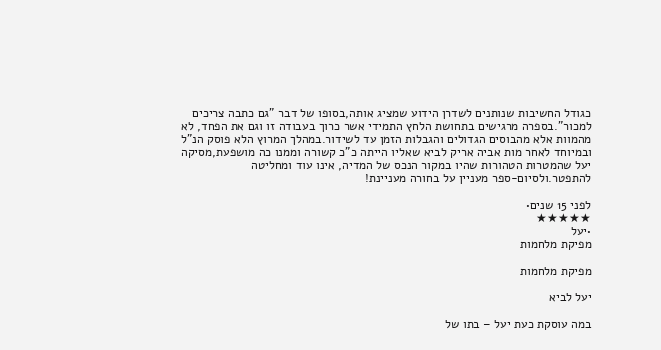כגודל החשיבות שנותנים לשדרן הידוע שמציג אותה,בסופו של דבר "גם כתבה צריכים למכור".בספרה מרגישים בתחושת הלחץ התמידי אשר כרוך בעבודה זו וגם את הפחד, לא מהמוות אלא מהבוסים הגדולים והגבלות הזמן עד לשידור.במהלך המרוץ הלא פוסק הנ"ל ובמיוחד לאחר מות אביה אריק לביא שאליו הייתה כ"כ קשורה וממנו כה מושפעת,מסיקה יעל שהמטרות הטהורות שהיו במקור הנכס של המדיה, אינו עוד ומחליטה להתפטר.ולסיום-ספר מעניין על בחורה מעניינת!

לפני 15 שנים•
★★★★★
•יעל
מפיקת מלחמות

מפיקת מלחמות

יעל לביא

במה עוסקת כעת יעל – בתו של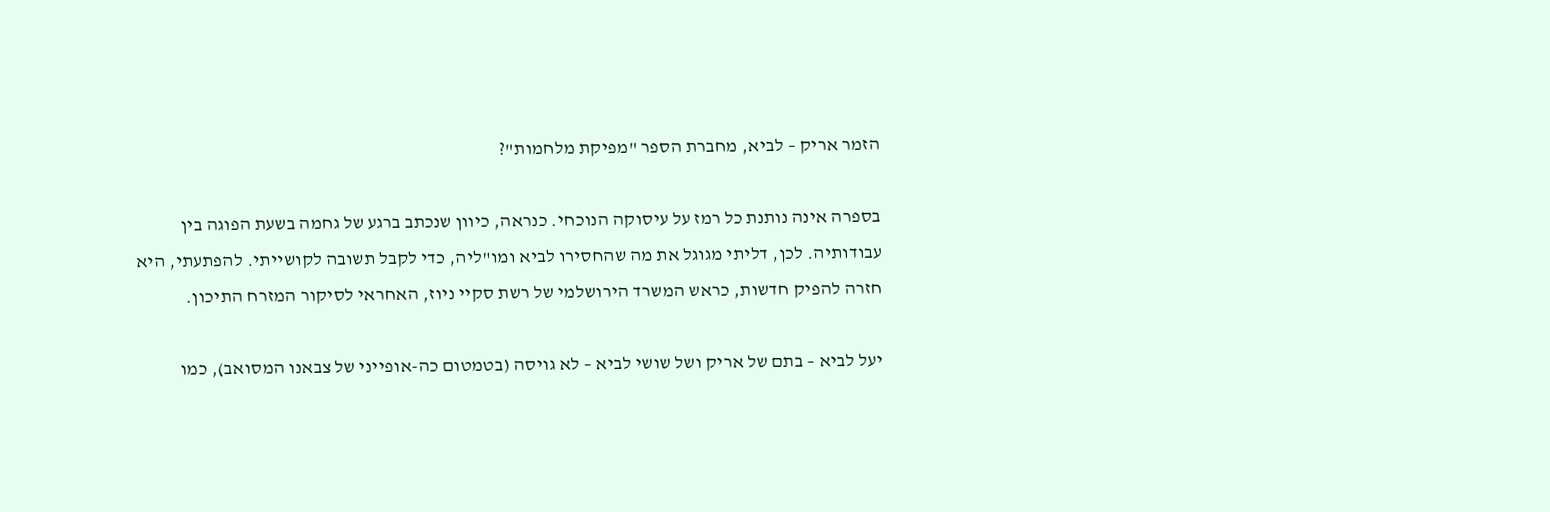הזמר אריק – לביא, מחברת הספר "מפיקת מלחמות"?

בספרה אינה נותנת כל רמז על עיסוקה הנוכחי. כנראה, כיוון שנכתב ברגע של גחמה בשעת הפוגה בין עבודותיה. לכן, דליתי מגוגל את מה שהחסירו לביא ומו"ליה, כדי לקבל תשובה לקושייתי. להפתעתי, היא חזרה להפיק חדשות, כראש המשרד הירושלמי של רשת סקיי ניוז, האחראי לסיקור המזרח התיכון.

יעל לביא – בתם של אריק ושל שושי לביא – לא גויסה (בטמטום כה-אופייני של צבאנו המסואב), כמו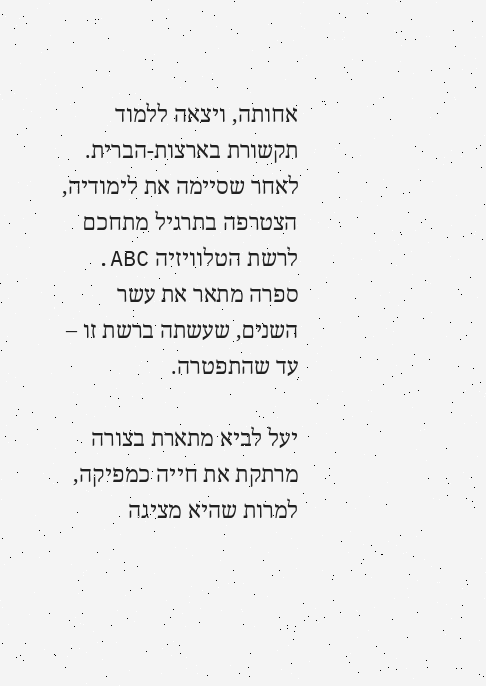אחותה, ויצאה ללמוד תקשורת בארצות-הברית. לאחר שסיימה את לימודיה, הצטרפה בתרגיל מתחכם לרשת הטלוויזיה ABC. ספרה מתאר את עשר השנים, שעשתה ברשת זו – עד שהתפטרה.

יעל לביא מתארת בצורה מרתקת את חייה כמפיקה, למרות שהיא מציגה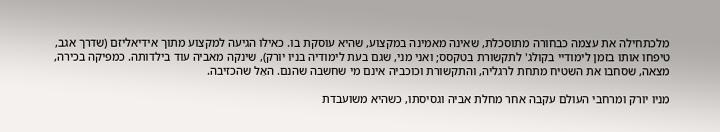מלכתחילה את עצמה כבחורה מתוסכלת, שאינה מאמינה במקצוע, שהיא עוסקת בו. כאילו הגיעה למקצוע מתוך אידיאליזם (שדרך אגב, טיפחו אותו בזמן לימודיי בקולג' לתקשורת בטקסס; ואני מני, שגם בעת לימודיה בניו יורק), שינקה מאביה עוד בילדותה. כמפיקה בכירה, מצאה, שסחבו את השטיח מתחת לרגליה, והתקשורת וכוכביה אינם מי שחשבה שהנם. האֵל שהכזיבה.

מניו יורק ומרחבי העולם עקבה אחר מחלת אביה וגסיסתו, כשהיא משועבדת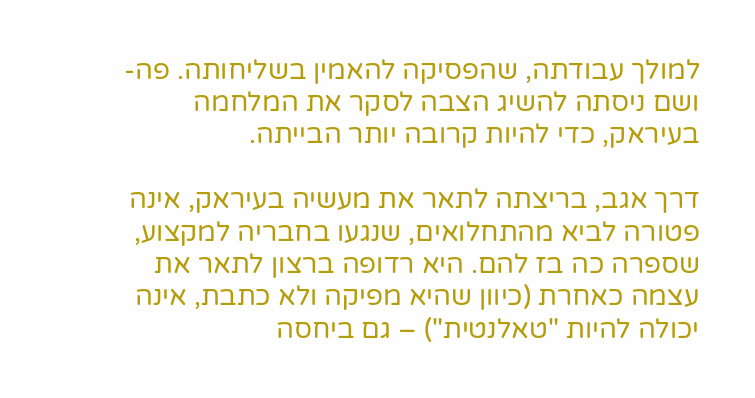למולך עבודתה, שהפסיקה להאמין בשליחותה. פה-ושם ניסתה להשיג הצבה לסקר את המלחמה בעיראק, כדי להיות קרובה יותר הבייתה.

דרך אגב, בריצתה לתאר את מעשיה בעיראק, אינה פטורה לביא מהתחלואים, שנגעו בחבריה למקצוע, שספרה כה בז להם. היא רדופה ברצון לתאר את עצמה כאחרת (כיוון שהיא מפיקה ולא כתבת, אינה יכולה להיות "טאלנטית") – גם ביחסה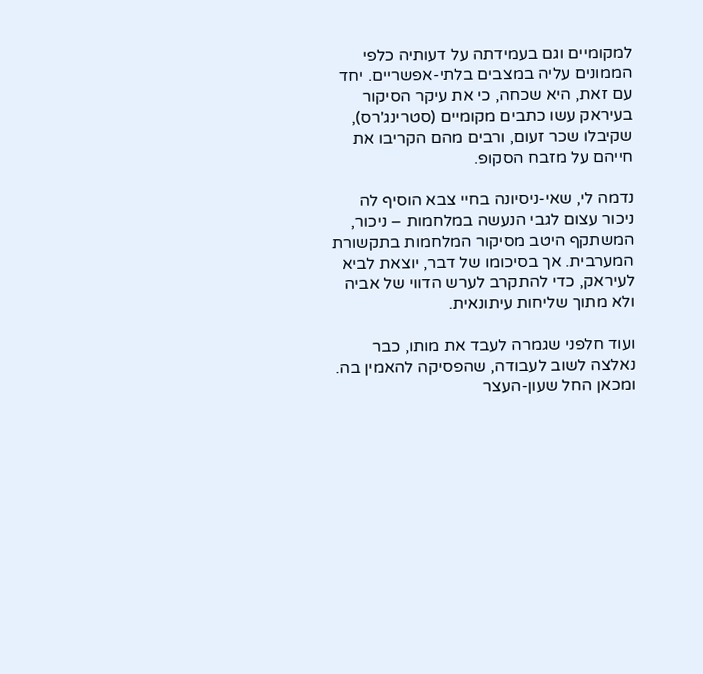למקומיים וגם בעמידתה על דעותיה כלפי הממונים עליה במצבים בלתי-אפשריים. יחד עם זאת, היא שכחה, כי את עיקר הסיקור בעיראק עשו כתבים מקומיים (סטרינג'רס), שקיבלו שכר זעום, ורבים מהם הקריבו את חייהם על מזבח הסקופ.

נדמה לי, שאי-ניסיונה בחיי צבא הוסיף לה ניכור עצום לגבי הנעשה במלחמות – ניכור, המשתקף היטב מסיקור המלחמות בתקשורת המערבית. אך בסיכומו של דבר, יוצאת לביא לעיראק, כדי להתקרב לערש הדווי של אביה ולא מתוך שליחות עיתונאית.

ועוד חלפני שגמרה לעבד את מותו, כבר נאלצה לשוב לעבודה, שהפסיקה להאמין בה. ומכאן החל שעון-העצר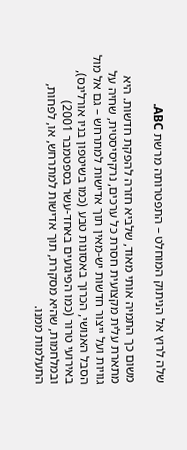שלה לרוץ אל הניתוק המוחלט – התפטרותה מרשת ABC.

משום כך התמיה אותי מאוד, שלביא חזרה להפקת חדשות. היא מתארת עלית מקצועית חסרת כל ערכים, נרקיסיסטית, שחיה על גוויות ועל ייצור חדשות יש-מאין תוך אדישות למתרחש – גם אל מול הסבל האנושי, הכרוך באסונות טבע (כמו בשיטפון בניו אורלינס), באירועי טרור (כמו הפיגועים באחד-עשר בספטמבר 2001) ובמלחמות, שהיא מסקרת, תוך אדישות למתרחש, או, לפחות, התעלמות ממנו.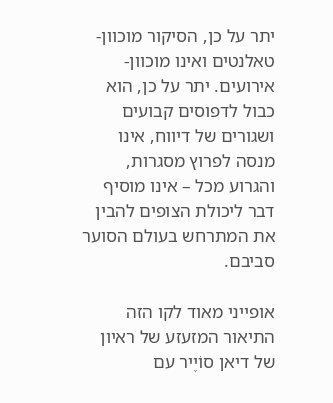יתר על כן, הסיקור מוכוון-טאלנטים ואינו מוכוון-אירועים. יתר על כן, הוא כבול לדפוסים קבועים ושגורים של דיווח, אינו מנסה לפרוץ מסגרות, והגרוע מכל – אינו מוסיף דבר ליכולת הצופים להבין את המתרחש בעולם הסוער סביבם.

אופייני מאוד לקו הזה התיאור המזעזע של ראיון של דיאן סוֹיֶיר עם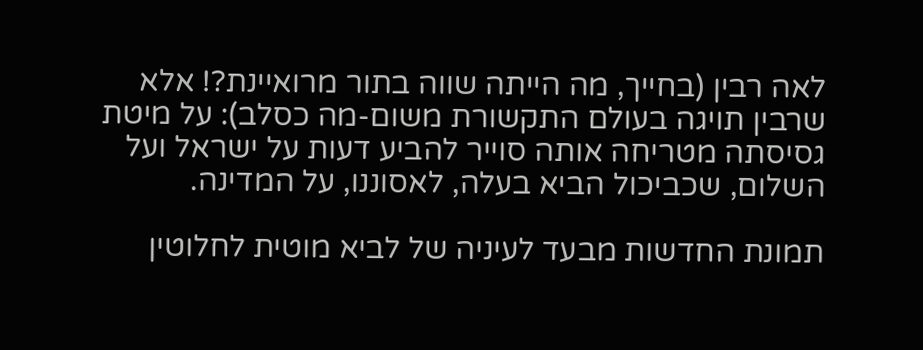לאה רבין (בחייך, מה הייתה שווה בתור מרואיינת?! אלא שרבין תויגה בעולם התקשורת משום-מה כסלב): על מיטת גסיסתה מטריחה אותה סוייר להביע דעות על ישראל ועל השלום, שכביכול הביא בעלה, לאסוננו, על המדינה.

תמונת החדשות מבעד לעיניה של לביא מוטית לחלוטין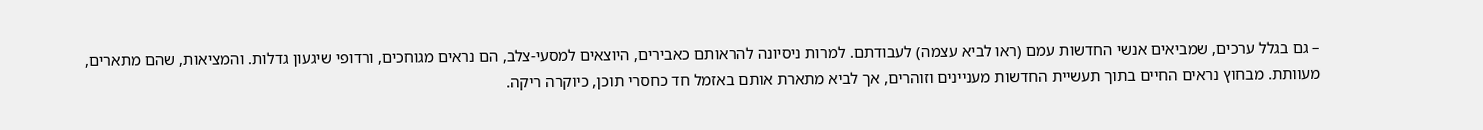– גם בגלל ערכים, שמביאים אנשי החדשות עמם (ראו לביא עצמה) לעבודתם. למרות ניסיונה להראותם כאבירים, היוצאים למסעי-צלב, הם נראים מגוחכים, ורדופי שיגעון גדלות. והמציאות, שהם מתארים, מעוותת. מבחוץ נראים החיים בתוך תעשיית החדשות מעניינים וזוהרים, אך לביא מתארת אותם באזמל חד כחסרי תוכן, כיוקרה ריקה.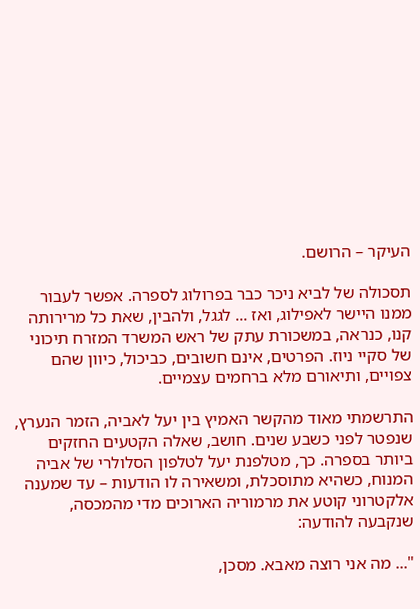העיקר – הרושם.

תסכולה של לביא ניכר כבר בפרולוג לספרה. אפשר לעבור ממנו היישר לאפילוג, ואז ... לגגל, ולהבין, שאת כל מרירותה קנו, כנראה, במשכורת עתק של ראש המשרד המזרח תיכוני של סקיי ניוז. הפרטים, אינם חשובים, כביכול, כיוון שהם צפויים, ותיאורם מלא ברחמים עצמיים.

התרשמתי מאוד מהקשר האמיץ בין יעל לאביה, הזמר הנערץ, שנפטר לפני כשבע שנים. חושב, שאלה הקטעים החזקים ביותר בספרה. כך, מטלפנת יעל לטלפון הסלולרי של אביה המנוח, כשהיא מתוסכלת, ומשאירה לו הודעות – עד שמענה אלקטרוני קוטע את מרמוריה הארוכים מדי מהמכסה, שנקבעה להודעה:

"... מה אני רוצה מאבא. מסכן,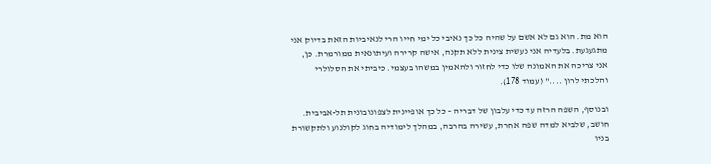הוא מת. הוא גם לא אשם על שהיה כל כך נאיבי כל ימי חייו הרי לנאיביות הזאת בדיוק אני מתגעגעת. בלעדיה אני נעשית צינית ללא תקנה, אישה קרירה ועיתונאית ממורמרת. כן, אני צריכה את האמונה שלו כדי לחזור ולהאמין במשהו בעצמי. כיביתי את הסלולרי והלכתי לרון ...." (עמוד 178).

ובנוסף, השפה הרזה עד כדי עלבון של דבריה – כל כך אופיינית לצפונובונית תל-אביבית. חושב, שלביא למדה שפה אחרת, עשירה בהרבה, במהלך לימודיה בחוג לקולנוע ולתקשורת בניו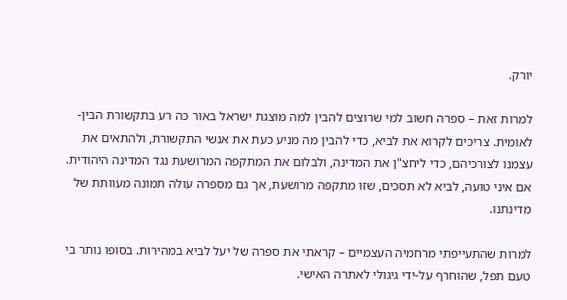יורק.

למרות זאת – ספרה חשוב למי שרוצים להבין למה מוצגת ישראל באור כה רע בתקשורת הבין-לאומית. צריכים לקרוא את לביא, כדי להבין מה מניע כעת את אנשי התקשורת, ולהתאים את עצמנו לצורכיהם, כדי ליחצ"ן את המדינה, ולבלום את המתקפה המרושעת נגד המדינה היהודית. אם איני טועה, לביא לא תסכים, שזו מתקפה מרושעת, אך גם מספרה עולה תמונה מעוותת של מדינתנו.

למרות שהתעייפתי מרחמיה העצמיים – קראתי את ספרה של יעל לביא במהירות. בסופו נותר בי טעם תפל, שהוחרף על-ידי גיגולי לאתרה האישי.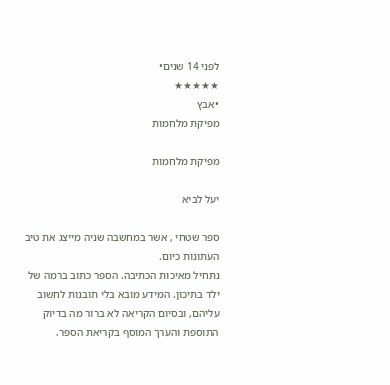לפני 14 שנים•
★★★★★
•אבץ
מפיקת מלחמות

מפיקת מלחמות

יעל לביא

ספר שטחי , אשר במחשבה שניה מייצג את טיב העתונות כיום.
נתחיל מאיכות הכתיבה. הספר כתוב ברמה של ילד בתיכון. המידע מובא בלי תובנות לחשוב עליהם, ובסיום הקריאה לא ברור מה בדיוק התוספת והערך המוסף בקריאת הספר.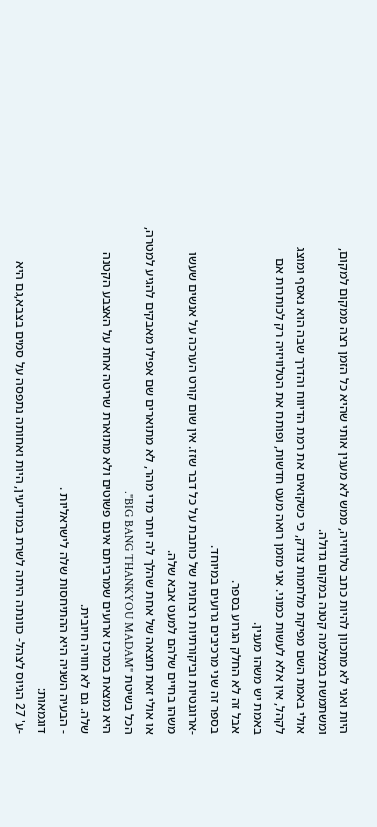היות ואני לא מתכוון להיות כתב טלוויזיה, ממש לא מענין אותי שהיא כל הזמן רצה ממקום למקום, ומשתמשת במצלמה קטנה במקום גדולה.
אולי באמת השם מפיקת מלחמות צודק, כי כשקואים את רמת הדיווח והדרך שבה הוא נאסף ומוצג לקהל, אין אלא לעשות כמוני. אני מזמן רואה מעט חדשות, ופותח את הטלוויזיה רק לכותרות אם באמת יש משהו מענין.
אבל זה לא החלק הגרוע בספר.
בספר זה שני מרכיבים גרועים במיוחד.
-ארוגנטיות וביקורתיות רצחנית של כותבת על כל דבר שזז. אין שום קורט הערכה על אנשים שעשו משהו בחיים שלהם למעט אבא שלה.
או אולי זאת תוצאה של אחת שהלך לה יותר מדי מהר, לא מתוארים שם אפילו מאבקים להגיע למטרה, הכל בשיטת "BIG BANG THANKYOU MADAM".
היא נמצאת במרכז ארועים שמרביתם אינם פשוטים ולא מתוארת שריטה אחת על האצבע הקטנה שלה. גם לא חוויה חיובית.
- הבעיה השניה היא ההתיחסות שלה לישראליות .
דוגמאות:
-ע' 27 הגיוס לצהל- כוונתה היתה לשרת במודיעין, היות ואחותה נתפסה על סמים בצבא,גם היא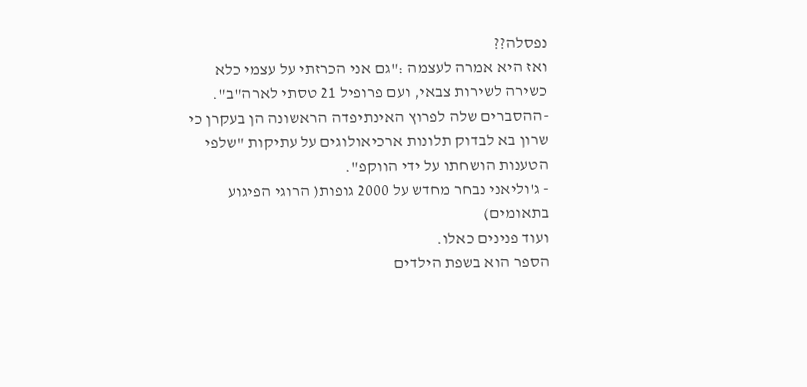נפסלה??
ואז היא אמרה לעצמה :"גם אני הכרזתי על עצמי כלא כשירה לשירות צבאי, ועם פרופיל 21 טסתי לארה"ב".
-ההסברים שלה לפרוץ האינתיפדה הראשונה הן בעקרן כי שרון בא לבדוק תלונות ארכיאולוגים על עתיקות "שלפי הטענות הושחתו על ידי הווקפ".
- ג'וליאני נבחר מחדש על 2000 גופות( הרוגי הפיגוע בתאומים)
ועוד פנינים כאלו.
הספר הוא בשפת הילדים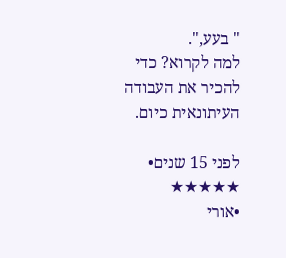" בעע,".
למה לקרוא? כדי להכיר את העבודה העיתונאית כיום.

לפני 15 שנים•
★★★★★
•אורי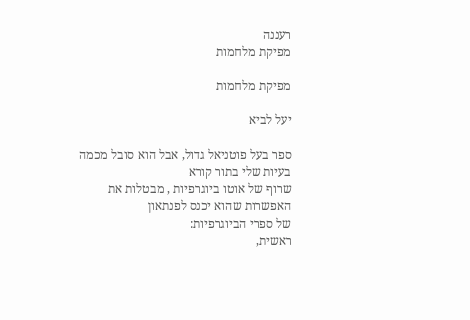רעננה
מפיקת מלחמות

מפיקת מלחמות

יעל לביא

ספר בעל פוטניאל גדול, אבל הוא סובל מכמה בעיות שלי בתור קורא
שרוף של אוטו ביוגרפיות , מבטלות את האפשרות שהוא יכנס לפנתאון
של ספרי הביוגרפיות:
ראשית,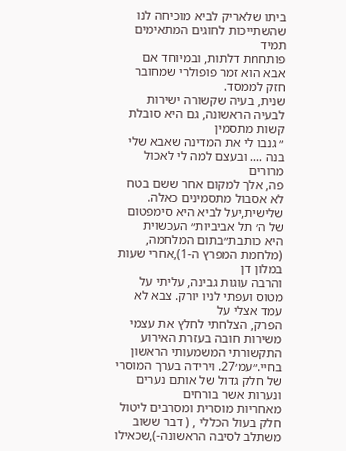ביתו שלאריק לביא מוכיחה לנו שהשתייכות לחוגים המתאימים תמיד
פותחnת דלתות, ובמיוחד אם אבא הוא זמר פופולרי שמחובר חזק לממסד.
שנית, בעיה שקשורה ישירות לבעיה הראשונה, גם היא סובלת קשות מתסמין
״ גנבו לי את המדינה שאבא שלי בנה .... ובעצם למה לי לאכול מרורים
פה, אלך למקום אחר ששם בטח לא אסבול מתסמינים כאלה.
שלישית,יעל לביא היא סימפטום של ה׳ תל אביביות״ העכשוית
היא כותבת״בתום המלחמה, (מלחמת המפרץ ה-1),אחרי שעות במלון דן
והרבה עוגות גבינה, עליתי על מטוס ועפתי לניו יורק. צבא לא עמד אצלי על
הפרק, הצלחתי לחלץ את עצמי משירות חובה בעזרת האירוע התקשורתי המשמעותי הראשון בחיי.״עמ׳27. וירידה בערך המוסרי של חלק גדול של אותם נערים ונערות אשר בורחים
מאחריות מוסרית ומסרבים ליטול חלק בעול הכללי , ( דבר ששוב משתלב לסיבה הראשונה-),שכאילו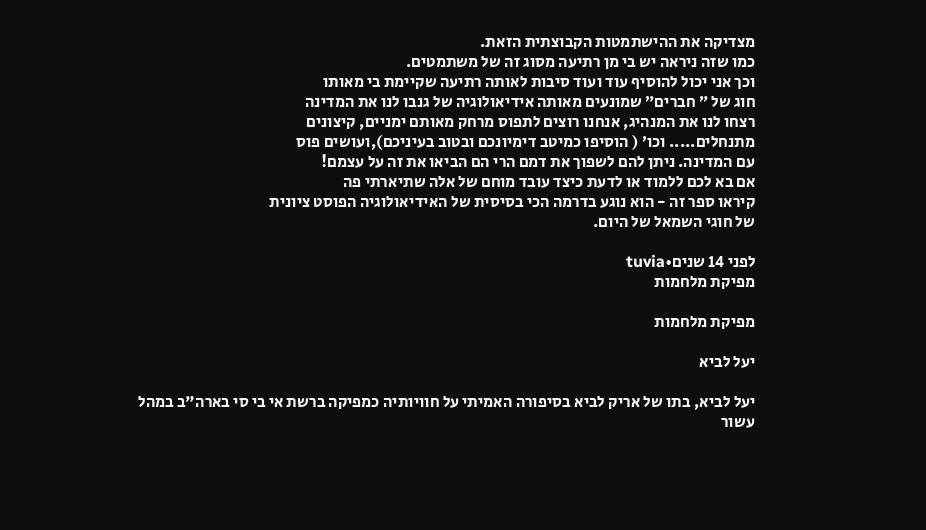מצדיקה את ההישתמטות הקבוצתית הזאת.
כמו שזה ניראה יש בי מן רתיעה מסוג זה של משתמטים.
וכך אני יכול להוסיף עוד ועוד סיבות לאותה רתיעה שקיימת בי מאותו
חוג של ״ חברים״ שמונעים מאותה אידיאולוגיה של גנבו לנו את המדינה
רצחו לנו את המנהיג, אנחנו רוצים לתפוס מרחק מאותם ימניים, קיצונים
מתנחלים..... וכו׳ ( הוסיפו כמיטב דימיונכם ובטוב בעיניכם),ועושים פוס
עם המדינה. ניתן להם לשפוך את דמם הרי הם הביאו את זה על עצמם!
אם בא לכם ללמוד או לדעת כיצד עובד מוחם של אלה שתיארתי פה
קיראו ספר זה - הוא נוגע בדרמה הכי בסיסית של האידיאולוגיה הפוסט ציונית
של חוגי השמאל של היום.

לפני 14 שנים•tuvia
מפיקת מלחמות

מפיקת מלחמות

יעל לביא

יעל לביא, בתו של אריק לביא בסיפורה האמיתי על חוויותיה כמפיקה ברשת אי בי סי בארה"ב במהל עשור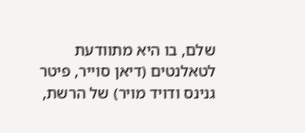שלם, בו היא מתוודעת לטאלנטים (דיאן סוייר, פיטר גנינס ודויד מויר) של הרשת,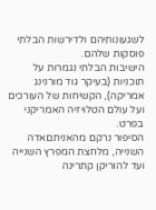לשגעונותיהם ולדירשות הבלתי פוסקות שלהם.
הישיבות הבלתי נגמרות על תוכניות (בעיקר גוד מורנינג אמריקה), הקשיחות של העורכים ועל עולם הטלויזיה האמריקני בפרט.
הסיפור נרקם מהאניתםאדה השנייה, מלחצת המפרץ השנייה ועד להוריקן קתרינה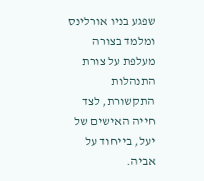שפגע בניו אורלינס ומלמד בצורה מעלפת על צורת התנהלות התקשורת, לצד חייה האישים של יעל, בייחוד על אביה.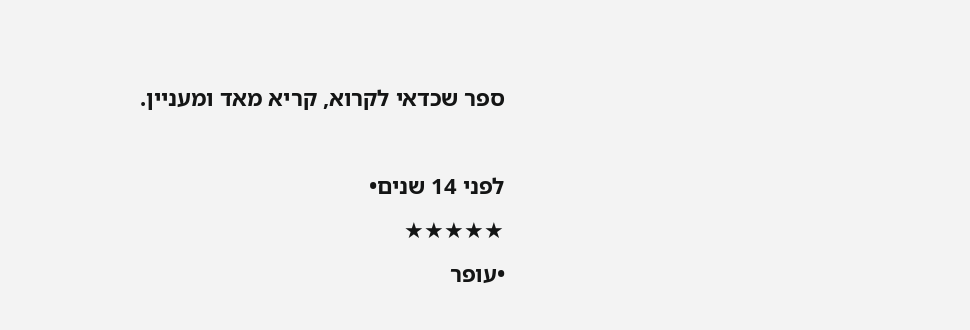ספר שכדאי לקרוא, קריא מאד ומעניין.

לפני 14 שנים•
★★★★★
•עופר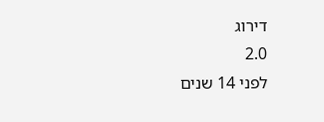דירוג
2.0
לפני 14 שנים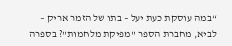“במה עוסקת כעת יעל – בתו של הזמר אריק – לביא, מחברת הספר "מפיקת מלחמות"? בספרה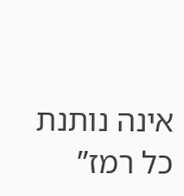אינה נותנת כל רמז”